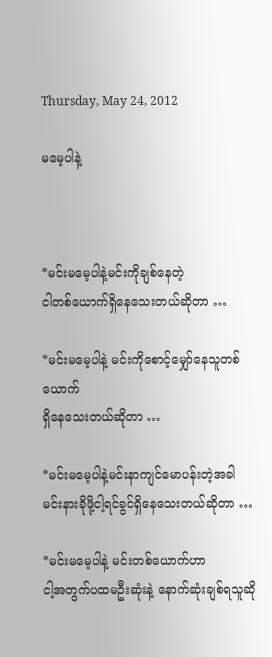Thursday, May 24, 2012

မမေ့ပါနဲ့



*မင်းမမေ့ပါနဲ့မင်းကိုချစ်နေတဲ့
ငါတစ်ယောက်ရှိနေသေးတယ်ဆိုတာ …

*မင်းမမေ့ပါနဲ့ မင်းကိုစောင့်မျှော်နေသူတစ်ယောက်
ရှိနေသေးတယ်ဆိုတာ …

*မင်းမမေ့ပါနဲ့မင်းနာကျင်မောပန်းတဲ့အခါ
မင်းနားခိုဖို့ငါ့ရင်ခွင်ရှိနေသေးတယ်ဆိုတာ …

*မင်းမမေ့ပါနဲ့ မင်းတစ်ယောက်ဟာ
ငါ့အတွက်ပထမဦးဆုံးနဲ့ နောက်ဆုံးချစ်ရသူဆို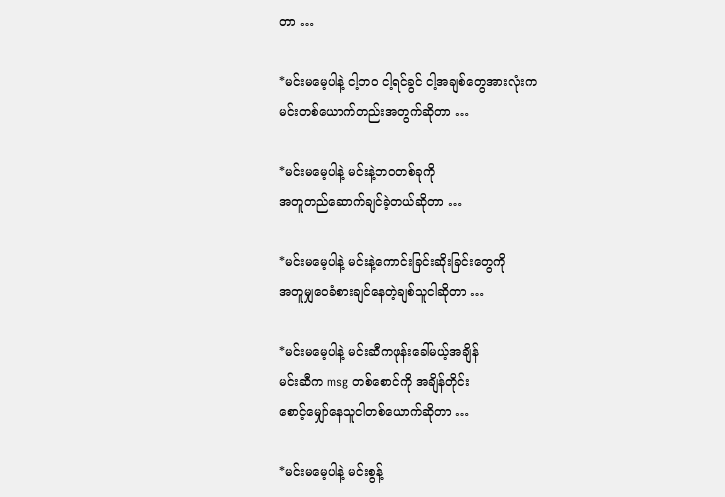တာ …

*မင်းမမေ့ပါနဲ့ ငါ့ဘဝ ငါ့ရင်ခွင် ငါ့အချစ်တွေအားလုံးက
မင်းတစ်ယောက်တည်းအတွက်ဆိုတာ …

*မင်းမမေ့ပါနဲ့ မင်းနဲ့ဘဝတစ်ခုကို
အတူတည်ဆောက်ချင်ခဲ့တယ်ဆိုတာ …

*မင်းမမေ့ပါနဲ့ မင်းနဲ့ကောင်းခြင်းဆိုးခြင်းတွေကို
အတူမျှဝေခံစားချင်နေတဲ့ချစ်သူငါဆိုတာ …

*မင်းမမေ့ပါနဲ့ မင်းဆီကဖုန်းခေါ်မယ့်အချိန်
မင်းဆီက msg တစ်စောင်ကို အချိန်တိုင်း
စောင့်မျှော်နေသူငါတစ်ယောက်ဆိုတာ …

*မင်းမမေ့ပါနဲ့ မင်းစွန့်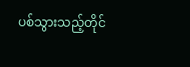ပစ်သွားသည့်တိုင်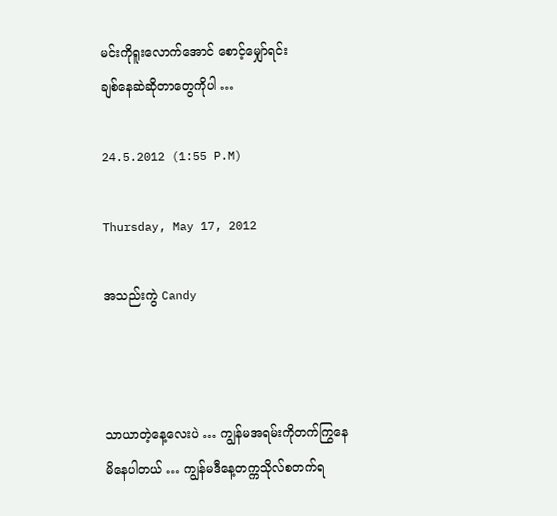မင်းကိုရူးလောက်အောင် စောင့်မျှော်ရင်း
ချစ်နေဆဲဆိုတာတွေကိုပါ …

24.5.2012 (1:55 P.M)

Thursday, May 17, 2012

အသည်းကွဲ Candy



သာယာတဲ့နေ့လေးပဲ … ကျွန်မအရမ်းကိုတက်ကြွနေမိနေပါတယ် … ကျွန်မဒီနေ့တက္ကသိုလ်စတက်ရ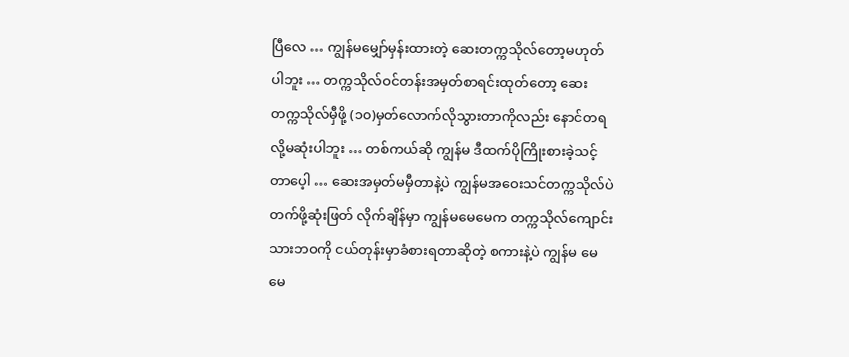ပြီလေ … ကျွန်မမျှော်မှန်းထားတဲ့ ဆေးတက္ကသိုလ်တော့မဟုတ်ပါဘူး … တက္ကသိုလ်ဝင်တန်းအမှတ်စာရင်းထုတ်တော့ ဆေးတက္ကသိုလ်မှီဖို့ (၁၀)မှတ်လောက်လိုသွားတာကိုလည်း နောင်တရလို့မဆုံးပါဘူး … တစ်ကယ်ဆို ကျွန်မ ဒီထက်ပိုကြိုးစားခဲ့သင့်တာပေ့ါ … ဆေးအမှတ်မမှီတာနဲ့ပဲ ကျွန်မအဝေးသင်တက္ကသိုလ်ပဲ တက်ဖို့ဆုံးဖြတ် လိုက်ချိန်မှာ ကျွန်မမေမေက တက္ကသိုလ်ကျောင်းသားဘဝကို ငယ်တုန်းမှာခံစားရတာဆိုတဲ့ စကားနဲ့ပဲ ကျွန်မ မေမေ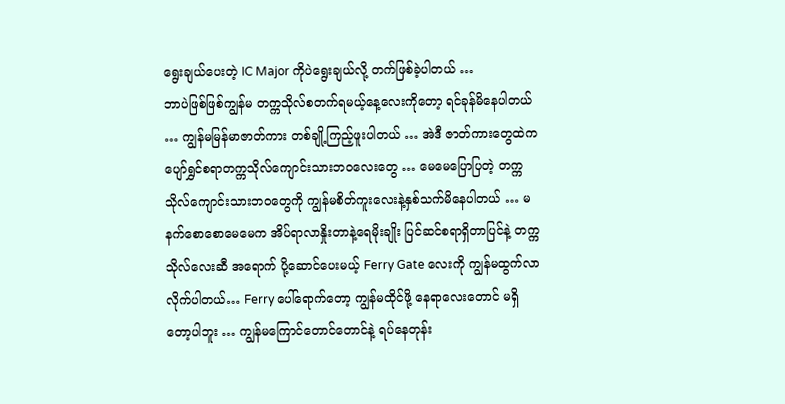ရွေးချယ်ပေးတဲ့ IC Major ကိုပဲရွေးချယ်လို့ တက်ဖြစ်ခဲ့ပါတယ် …
ဘာပဲဖြစ်ဖြစ်ကျွန်မ တက္ကသိုလ်စတက်ရမယ့်နေ့လေးကိုတော့ ရင်ခုန်မိနေပါတယ် … ကျွန်မမြန်မာဇာတ်ကား တစ်ချို့ကြည့်ဖူးပါတယ် … အဲဒီ ဇာတ်ကားတွေထဲက ပျော်ရွှင်စရာတက္ကသိုလ်ကျောင်းသားဘဝလေးတွေ … မေမေပြောပြတဲ့ တက္ကသိုလ်ကျောင်းသားဘဝတွေကို ကျွန်မစိတ်ကူးလေးနဲ့နှစ်သက်မိနေပါတယ် … မနက်စောစောမေမေက အိပ်ရာလာနှိုးတာနဲ့ရေမိုးချိုး ပြင်ဆင်စရာရှိတာပြင်နဲ့ တက္ကသိုလ်လေးဆီ အရောက် ပို့ဆောင်ပေးမယ့် Ferry Gate လေးကို ကျွန်မထွက်လာလိုက်ပါတယ်… Ferry ပေါ်ရောက်တော့ ကျွန်မထိုင်ဖို့ နေရာလေးတောင် မရှိတော့ပါဘူး … ကျွန်မကြောင်တောင်တောင်နဲ့ ရပ်နေတုန်း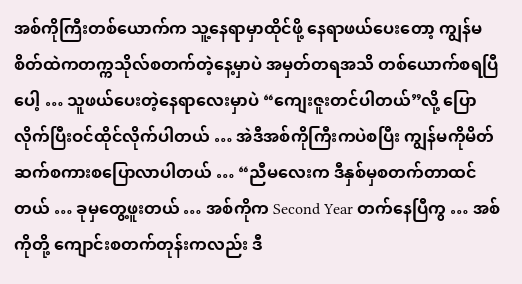အစ်ကိုကြီးတစ်ယောက်က သူ့နေရာမှာထိုင်ဖို့ နေရာဖယ်ပေးတော့ ကျွန်မစိတ်ထဲကတက္ကသိုလ်စတက်တဲ့နေ့မှာပဲ အမှတ်တရအသိ တစ်ယောက်စရပြီပေါ့ … သူဖယ်ပေးတဲ့နေရာလေးမှာပဲ “ကျေးဇူးတင်ပါတယ်”လို့ ပြောလိုက်ပြီးဝင်ထိုင်လိုက်ပါတယ် … အဲဒီအစ်ကိုကြီးကပဲစပြီး ကျွန်မကိုမိတ်ဆက်စကားစပြောလာပါတယ် … “ညီမလေးက ဒီနှစ်မှစတက်တာထင်တယ် … ခုမှတွေ့ဖူးတယ် … အစ်ကိုက Second Year တက်နေပြီကွ … အစ်ကိုတို့ ကျောင်းစတက်တုန်းကလည်း ဒီ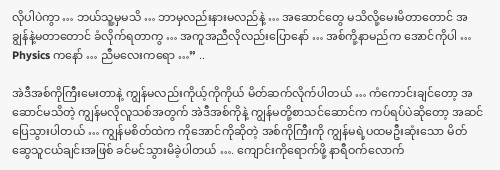လိုပါပဲကွာ … ဘယ်သူ့မှမသိ … ဘာမှလည်းနားမလည်နဲ့ … အဆောင်တွေ မသိလို့မေးမိတာတောင် အချွန်နဲ့မတာတောင် ခံလိုက်ရတာကွ … အကူအညီလိုလည်းပြောနော် … အစ်ကို့နာမည်က အောင်ကိုပါ … Physics ကနော် … ညီမလေးကရော …” ..

အဲဒီအစ်ကိုကြီးမေးတာနဲ့ ကျွန်မလည်းကိုယ့်ကိုကိုယ် မိတ်ဆက်လိုက်ပါတယ် … ကံကောင်းချင်တော့ အဆောင်မသိတဲ့ ကျွန်မလိုလူသစ်အတွက် အဲဒီအစ်ကိုနဲ့ ကျွန်မတို့စာသင်ဆောင်က ကပ်ရပ်ပဲဆိုတော့ အဆင်ပြေသွားပါတယ် … ကျွန်မစိတ်ထဲက ကိုအောင်ကိုဆိုတဲ့ အစ်ကိုကြီးကို ကျွန်မရဲ့ပထမဦးဆုံးသော မိတ်ဆွေသူငယ်ချင်းအဖြစ် ခင်မင်သွားမိခဲ့ပါတယ် …. ကျောင်းကိုရောက်ဖို့ နာရီဝက်လောက်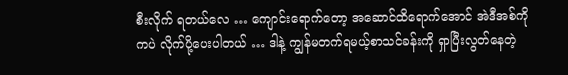စီးလိုက် ရတယ်လေ … ကျောင်းရောက်တော့ အဆောင်ထိရောက်အောင် အဲဒီအစ်ကိုကပဲ လိုက်ပို့ပေးပါတယ် … ဒါနဲ့ ကျွန်မတက်ရမယ့်စာသင်ခန်းကို ရှာပြီးလွတ်နေတဲ့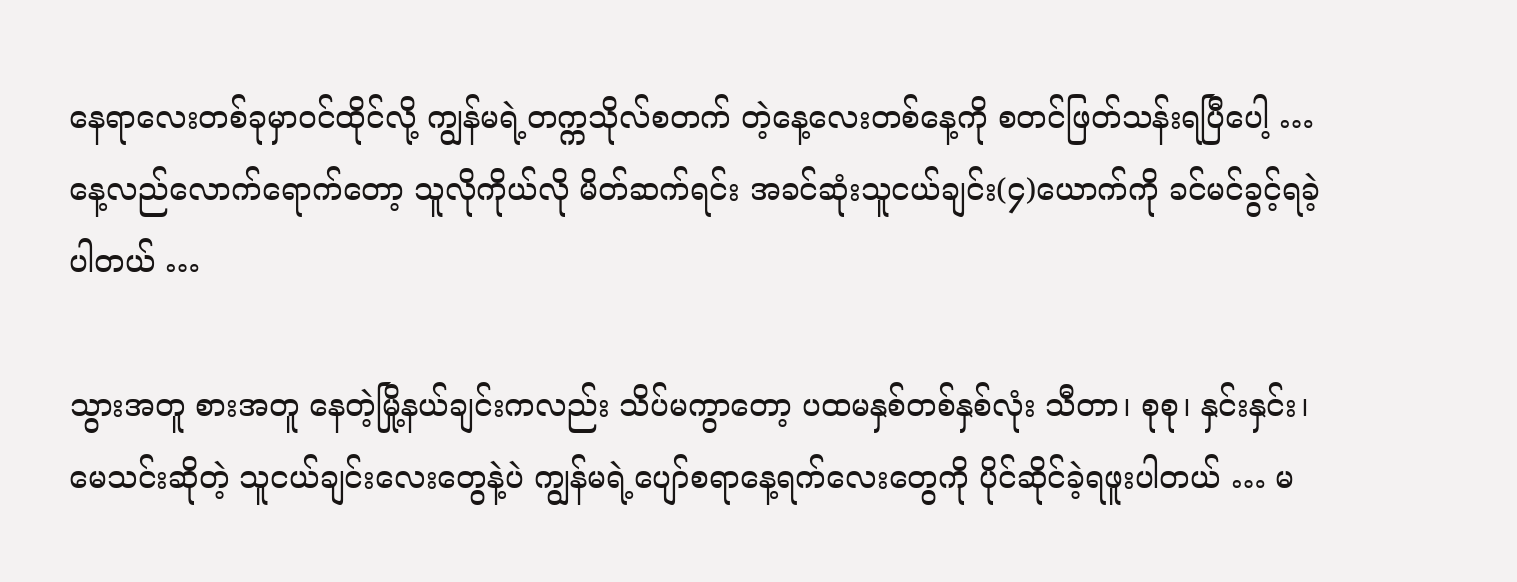နေရာလေးတစ်ခုမှာဝင်ထိုင်လို့ ကျွန်မရဲ့တက္ကသိုလ်စတက် တဲ့နေ့လေးတစ်နေ့ကို စတင်ဖြတ်သန်းရပြီပေါ့ … နေ့လည်လောက်ရောက်တော့ သူလိုကိုယ်လို မိတ်ဆက်ရင်း အခင်ဆုံးသူငယ်ချင်း(၄)ယောက်ကို ခင်မင်ခွင့်ရခဲ့ပါတယ် …

သွားအတူ စားအတူ နေတဲ့မြို့နယ်ချင်းကလည်း သိပ်မကွာတော့ ပထမနှစ်တစ်နှစ်လုံး သီတာ၊ စုစု၊ နှင်းနှင်း၊ မေသင်းဆိုတဲ့ သူငယ်ချင်းလေးတွေနဲ့ပဲ ကျွန်မရဲ့ပျော်စရာနေ့ရက်လေးတွေကို ပိုင်ဆိုင်ခဲ့ရဖူးပါတယ် … မ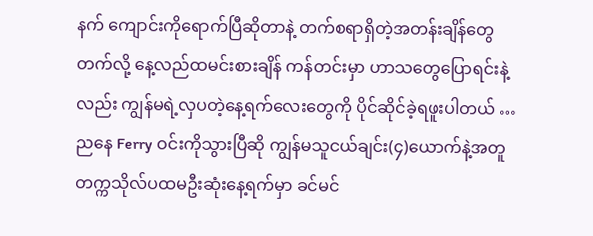နက် ကျောင်းကိုရောက်ပြီဆိုတာနဲ့ တက်စရာရှိတဲ့အတန်းချိန်တွေတက်လို့ နေ့လည်ထမင်းစားချိန် ကန်တင်းမှာ ဟာသတွေပြောရင်းနဲ့လည်း ကျွန်မရဲ့လှပတဲ့နေ့ရက်လေးတွေကို ပိုင်ဆိုင်ခဲ့ရဖူးပါတယ် … ညနေ Ferry ဝင်းကိုသွားပြီဆို ကျွန်မသူငယ်ချင်း(၄)ယောက်နဲ့အတူ တက္ကသိုလ်ပထမဦးဆုံးနေ့ရက်မှာ ခင်မင်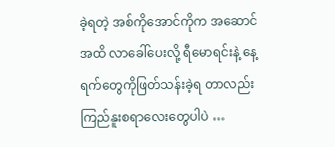ခဲ့ရတဲ့ အစ်ကိုအောင်ကိုက အဆောင်အထိ လာခေါ်ပေးလို့ ရီမောရင်းနဲ့ နေ့ရက်တွေကိုဖြတ်သန်းခဲ့ရ တာလည်း ကြည်နူးစရာလေးတွေပါပဲ …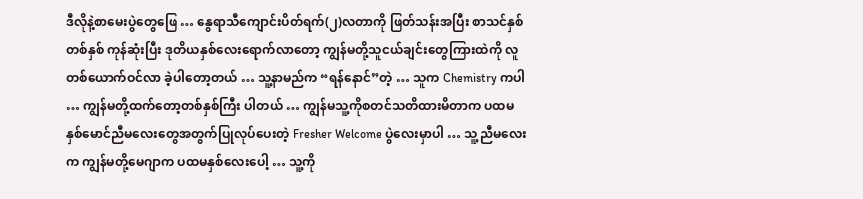ဒီလိုနဲ့စာမေးပွဲတွေဖြေ … နွေရာသီကျောင်းပိတ်ရက်(၂)လတာကို ဖြတ်သန်းအပြီး စာသင်နှစ်တစ်နှစ် ကုန်ဆုံးပြီး ဒုတိယနှစ်လေးရောက်လာတော့ ကျွန်မတို့သူငယ်ချင်းတွေကြားထဲကို လူတစ်ယောက်ဝင်လာ ခဲ့ပါတော့တယ် … သူ့နာမည်က “ရန်နောင်”တဲ့ … သူက Chemistry ကပါ … ကျွန်မတို့ထက်တော့တစ်နှစ်ကြီး ပါတယ် … ကျွန်မသူ့ကိုစတင်သတိထားမိတာက ပထမနှစ်မောင်ညီမလေးတွေအတွက်ပြုလုပ်ပေးတဲ့ Fresher Welcome ပွဲလေးမှာပါ … သူ့ညီမလေးက ကျွန်မတို့မေဂျာက ပထမနှစ်လေးပေါ့ … သူ့ကို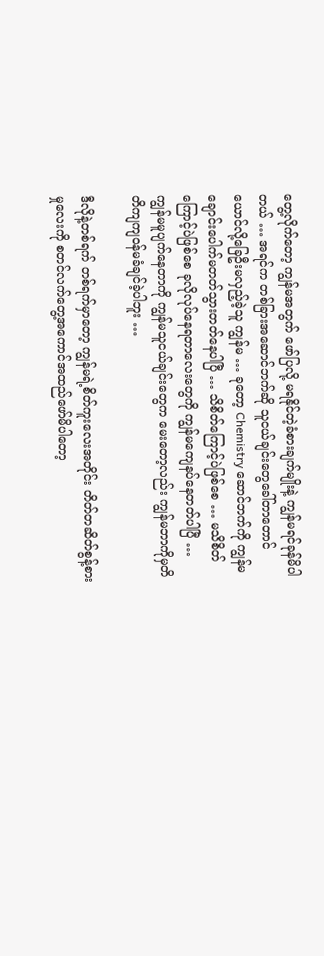တွေ့လိုက်တော့ ကျွန်မအတွက် ဖော်ပြလို့ မရနိုင်တဲ့ခံစားချက်မျိုးနဲ့ ကျွန်မရင်ခုန်မိပါတယ် … အရင်က တစ်ခြားအဆောင်ဘက်ဆို သူငယ်ချင်းတွေခေါ်တာတောင် ယောင်လို့ခြေဦးမလှည့်ခဲ့သူ ကျွန်မ … ခုတော့ Chemistry ဆောင်ဘက်ကို ကျွန်မချောင်းပေါက်မတတ်သွားတတ်နေပါပြီ … သိစိတ်ကြောင့်ပဲဖြစ်စေ … မသိစိတ်ကြောင့်ပဲဖြစ်စေ ခုလိုလုပ်နေရတာလေးတွေကို ကျွန်မကျေနပ်နေတတ်ပါပြီ … ကျွန်မမူပျက်နေတာကို ကျွန်မသူငယ်ချင်းတွေက မေးတော့လည်း ကျွန်မဘာကိုမှတိတိကျကျဝန်မခံချင်ခဲ့ပါဘူး …

ဒီလိုနဲ့တစ်ရက် တစ်ရက်မှာတော့ ကျွန်မရဲ့စိတ်ကူးလေးအတိုင်း တိတ်တဆိတ်စွန့်စားမှုလေးကို စတင်လက်တွေ့အကောင်အထည်ဖော်မိပါတော့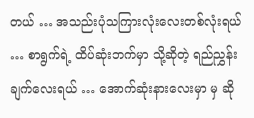တယ် … အသည်းပုံသကြားလုံးလေးတစ်လုံးရယ် … စာရွက်ရဲ့ ထိပ်ဆုံးဘက်မှာ သို့ဆိုတဲ့ ရည်ညွှန်းချက်လေးရယ် … အောက်ဆုံးနားလေးမှာ မှ ဆို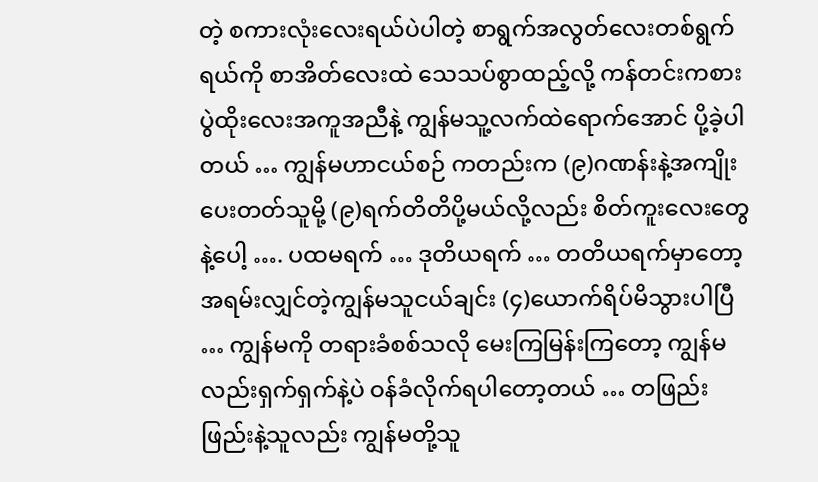တဲ့ စကားလုံးလေးရယ်ပဲပါတဲ့ စာရွက်အလွတ်လေးတစ်ရွက်ရယ်ကို စာအိတ်လေးထဲ သေသပ်စွာထည့်လို့ ကန်တင်းကစားပွဲထိုးလေးအကူအညီနဲ့ ကျွန်မသူ့လက်ထဲရောက်အောင် ပို့ခဲ့ပါတယ် … ကျွန်မဟာငယ်စဉ် ကတည်းက (၉)ဂဏန်းနဲ့အကျိုးပေးတတ်သူမို့ (၉)ရက်တိတိပို့မယ်လို့လည်း စိတ်ကူးလေးတွေနဲ့ပေါ့ …. ပထမရက် … ဒုတိယရက် … တတိယရက်မှာတော့ အရမ်းလျှင်တဲ့ကျွန်မသူငယ်ချင်း (၄)ယောက်ရိပ်မိသွားပါပြီ … ကျွန်မကို တရားခံစစ်သလို မေးကြမြန်းကြတော့ ကျွန်မလည်းရှက်ရှက်နဲ့ပဲ ဝန်ခံလိုက်ရပါတော့တယ် … တဖြည်းဖြည်းနဲ့သူလည်း ကျွန်မတို့သူ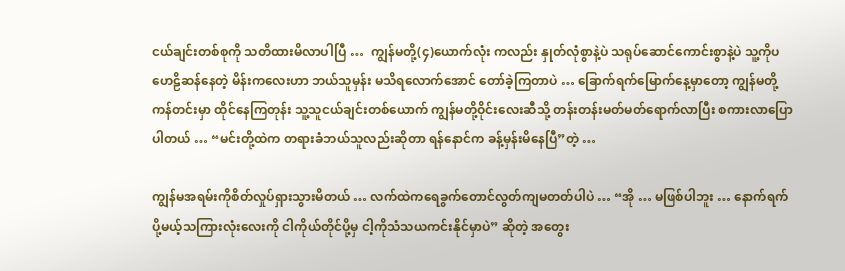ငယ်ချင်းတစ်စုကို သတိထားမိလာပါပြီ …  ကျွန်မတို့(၄)ယောက်လုံး ကလည်း နှုတ်လုံစွာနဲ့ပဲ သရုပ်ဆောင်ကောင်းစွာနဲ့ပဲ သူ့ကိုပဟေဠိဆန်နေတဲ့ မိန်းကလေးဟာ ဘယ်သူမှန်း မသိရလောက်အောင် တော်ခဲ့ကြတာပဲ … ခြောက်ရက်မြောက်နေ့မှာတော့ ကျွန်မတို့ကန်တင်းမှာ ထိုင်နေကြတုန်း သူ့သူငယ်ချင်းတစ်ယောက် ကျွန်မတို့ဝိုင်းလေးဆီသို့ တန်းတန်းမတ်မတ်ရောက်လာပြီး စကားလာပြောပါတယ် … “မင်းတို့ထဲက တရားခံဘယ်သူလည်းဆိုတာ ရန်နောင်က ခန့်မှန်းမိနေပြီ”တဲ့ …

ကျွန်မအရမ်းကိုစိတ်လှုပ်ရှားသွားမိတယ် … လက်ထဲကရေခွက်တောင်လွတ်ကျမတတ်ပါပဲ … “အို … မဖြစ်ပါဘူး … နောက်ရက်ပို့မယ့်သကြားလုံးလေးကို ငါကိုယ်တိုင်ပို့မှ ငါ့ကိုသံသယကင်းနိုင်မှာပဲ” ဆိုတဲ့ အတွေး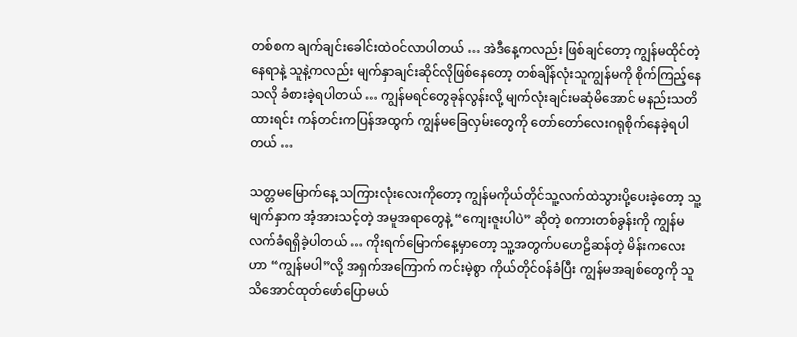တစ်စက ချက်ချင်းခေါင်းထဲဝင်လာပါတယ် … အဲဒီနေ့ကလည်း ဖြစ်ချင်တော့ ကျွန်မထိုင်တဲ့နေရာနဲ့ သူနဲ့ကလည်း မျက်နှာချင်းဆိုင်လိုဖြစ်နေတော့ တစ်ချိန်လုံးသူကျွန်မကို စိုက်ကြည့်နေသလို ခံစားခဲ့ရပါတယ် … ကျွန်မရင်တွေခုန်လွန်းလို့ မျက်လုံးချင်းမဆုံမိအောင် မနည်းသတိထားရင်း ကန်တင်းကပြန်အထွက် ကျွန်မခြေလှမ်းတွေကို တော်တော်လေးဂရုစိုက်နေခဲ့ရပါတယ် …

သတ္တမမြောက်နေ့ သကြားလုံးလေးကိုတော့ ကျွန်မကိုယ်တိုင်သူ့လက်ထဲသွားပို့ပေးခဲ့တော့ သူ့မျက်နှာက အံ့အားသင့်တဲ့ အမူအရာတွေနဲ့ “ကျေးဇူးပါပဲ” ဆိုတဲ့ စကားတစ်ခွန်းကို ကျွန်မလက်ခံရရှိခဲ့ပါတယ် … ကိုးရက်မြောက်နေ့မှာတော့ သူ့အတွက်ပဟေဠိဆန်တဲ့ မိန်းကလေးဟာ “ကျွန်မပါ”လို့ အရှက်အကြောက် ကင်းမဲ့စွာ ကိုယ်တိုင်ဝန်ခံပြီး ကျွန်မအချစ်တွေကို သူသိအောင်ထုတ်ဖော်ပြောမယ်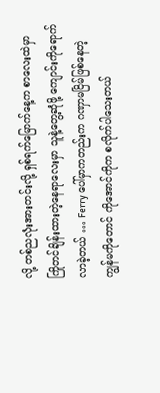လို့ တစ်ညလုံးအားတင်းလို့ ရှစ်ရက်မြောက်နေ့က စာလေးထဲမှာ ကြိုတင်ချိန်းထားတဲ့နေရာလေးမှာ သူနဲ့တွေ့ဆုံဖို့ ကျောင်းကိုရောက်လာခဲ့တယ် … Ferry ပေါ်မှာကတည်းက ဂဏှာမငြိမ်ဖြစ်နေတဲ့ ကျွန်မကိုတောင် ကိုအောင်ကိုက စလိုက်ပါသေးတယ်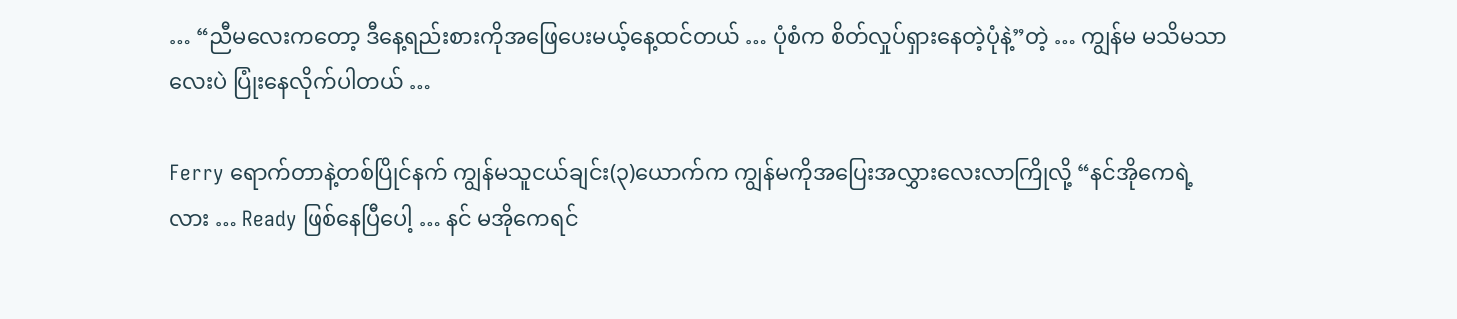… “ညီမလေးကတော့ ဒီနေ့ရည်းစားကိုအဖြေပေးမယ့်နေ့ထင်တယ် … ပုံစံက စိတ်လှုပ်ရှားနေတဲ့ပုံနဲ့”တဲ့ … ကျွန်မ မသိမသာလေးပဲ ပြုံးနေလိုက်ပါတယ် …

Ferry ရောက်တာနဲ့တစ်ပြိုင်နက် ကျွန်မသူငယ်ချင်း(၃)ယောက်က ကျွန်မကိုအပြေးအလွှားလေးလာကြိုလို့ “နင်အိုကေရဲ့လား … Ready ဖြစ်နေပြီပေါ့ … နင် မအိုကေရင်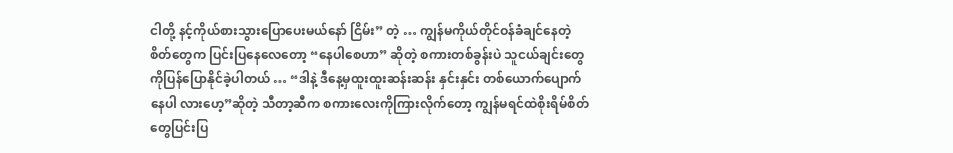ငါတို့ နင့်ကိုယ်စားသွားပြောပေးမယ်နော် ငြိမ်း” တဲ့ … ကျွန်မကိုယ်တိုင်ဝန်ခံချင်နေတဲ့စိတ်တွေက ပြင်းပြနေလေတော့ “နေပါစေဟာ” ဆိုတဲ့ စကားတစ်ခွန်းပဲ သူငယ်ချင်းတွေကိုပြန်ပြောနိုင်ခဲ့ပါတယ် … “ဒါနဲ့ ဒီနေ့မှထူးထူးဆန်းဆန်း နှင်းနှင်း တစ်ယောက်ပျောက်နေပါ လားဟေ့”ဆိုတဲ့ သီတာ့ဆီက စကားလေးကိုကြားလိုက်တော့ ကျွန်မရင်ထဲစိုးရိမ်စိတ်တွေပြင်းပြ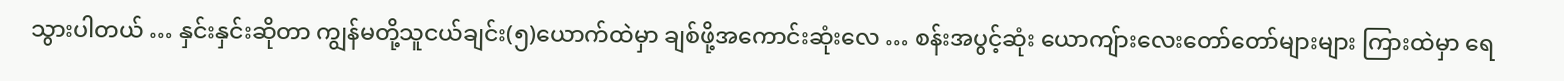သွားပါတယ် … နှင်းနှင်းဆိုတာ ကျွန်မတို့သူငယ်ချင်း(၅)ယောက်ထဲမှာ ချစ်ဖို့အကောင်းဆုံးလေ … စန်းအပွင့်ဆုံး ယောကျ်ားလေးတော်တော်များများ ကြားထဲမှာ ရေ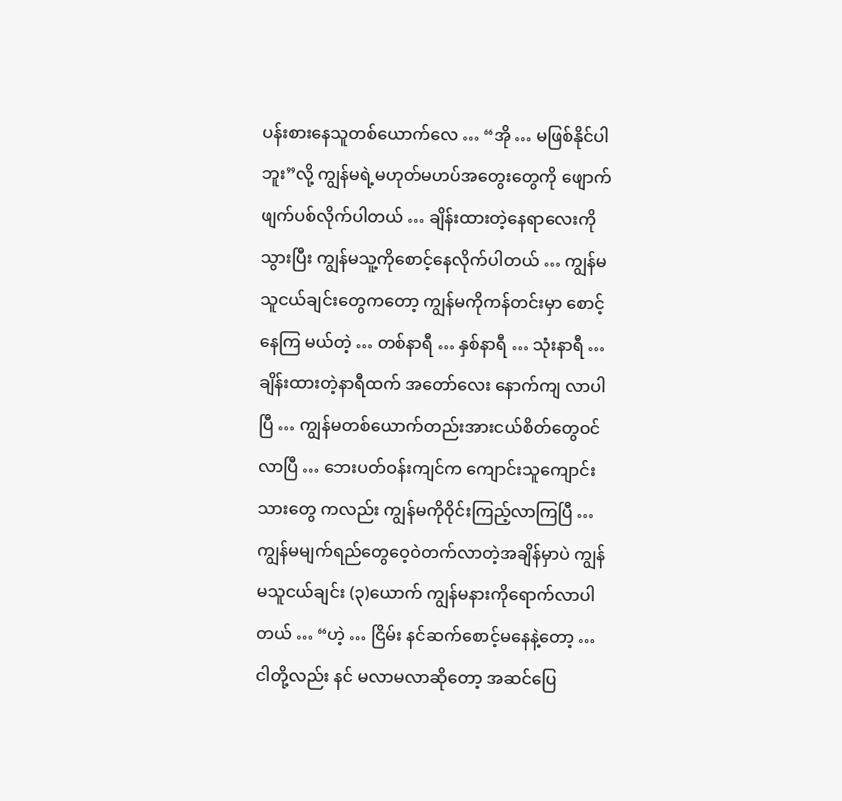ပန်းစားနေသူတစ်ယောက်လေ … “အို … မဖြစ်နိုင်ပါဘူး”လို့ ကျွန်မရဲ့မဟုတ်မဟပ်အတွေးတွေကို ဖျောက်ဖျက်ပစ်လိုက်ပါတယ် … ချိန်းထားတဲ့နေရာလေးကို သွားပြီး ကျွန်မသူ့ကိုစောင့်နေလိုက်ပါတယ် … ကျွန်မသူငယ်ချင်းတွေကတော့ ကျွန်မကိုကန်တင်းမှာ စောင့်နေကြ မယ်တဲ့ … တစ်နာရီ … နှစ်နာရီ … သုံးနာရီ … ချိန်းထားတဲ့နာရီထက် အတော်လေး နောက်ကျ လာပါပြီ … ကျွန်မတစ်ယောက်တည်းအားငယ်စိတ်တွေဝင်လာပြီ … ဘေးပတ်ဝန်းကျင်က ကျောင်းသူကျောင်းသားတွေ ကလည်း ကျွန်မကိုဝိုင်းကြည့်လာကြပြီ … ကျွန်မမျက်ရည်တွေဝေ့ဝဲတက်လာတဲ့အချိန်မှာပဲ ကျွန်မသူငယ်ချင်း (၃)ယောက် ကျွန်မနားကိုရောက်လာပါတယ် … “ဟဲ့ … ငြိမ်း နင်ဆက်စောင့်မနေနဲ့တော့ … ငါတို့လည်း နင် မလာမလာဆိုတော့ အဆင်ပြေ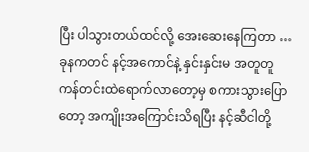ပြီး ပါသွားတယ်ထင်လို့ အေးဆေးနေကြတာ … ခုနကတင် နင့်အကောင်နဲ့ နှင်းနှင်းမ အတူတူ ကန်တင်းထဲရောက်လာတော့မှ စကားသွားပြောတော့ အကျိုးအကြောင်းသိရပြီး နင့်ဆီငါတို့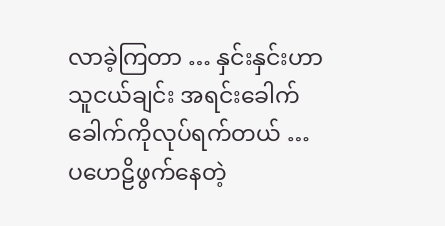လာခဲ့ကြတာ … နှင်းနှင်းဟာ သူငယ်ချင်း အရင်းခေါက်ခေါက်ကိုလုပ်ရက်တယ် … ပဟေဠိဖွက်နေတဲ့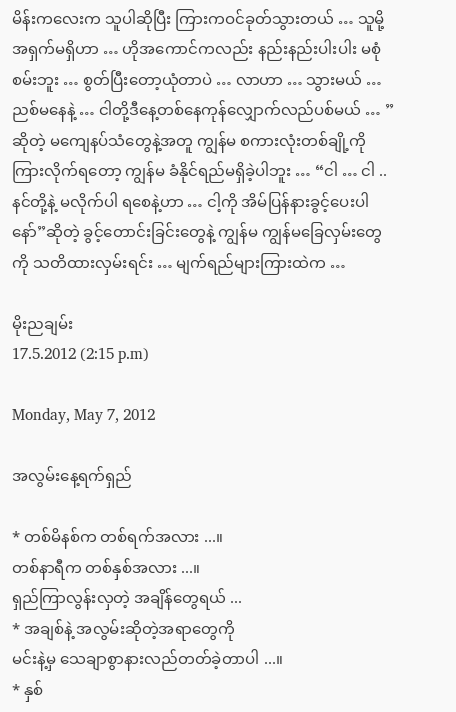မိန်းကလေးက သူပါဆိုပြီး ကြားကဝင်ခုတ်သွားတယ် … သူမို့အရှက်မရှိဟာ … ဟိုအကောင်ကလည်း နည်းနည်းပါးပါး မစုံစမ်းဘူး … စွတ်ပြီးတော့ယုံတာပဲ … လာဟာ … သွားမယ် … ညစ်မနေနဲ့ … ငါတို့ဒီနေ့တစ်နေကုန်လျှောက်လည်ပစ်မယ် … ”ဆိုတဲ့ မကျေနပ်သံတွေနဲ့အတူ ကျွန်မ စကားလုံးတစ်ချို့ကိုကြားလိုက်ရတော့ ကျွန်မ ခံနိုင်ရည်မရှိခဲ့ပါဘူး … “ငါ … ငါ .. နင်တို့နဲ့ မလိုက်ပါ ရစေနဲ့ဟာ … ငါ့ကို အိမ်ပြန်နားခွင့်ပေးပါနော်”ဆိုတဲ့ ခွင့်တောင်းခြင်းတွေနဲ့ ကျွန်မ ကျွန်မခြေလှမ်းတွေကို သတိထားလှမ်းရင်း … မျက်ရည်များကြားထဲက …

မိုးညချမ်း
17.5.2012 (2:15 p.m)

Monday, May 7, 2012

အလွမ်းနေ့ရက်ရှည်

* တစ်မိနစ်က တစ်ရက်အလား ...။
တစ်နာရီက တစ်နှစ်အလား ...။
ရှည်ကြာလွန်းလှတဲ့ အချိန်တွေရယ် ...
* အချစ်နဲ့ အလွမ်းဆိုတဲ့အရာတွေကို
မင်းနဲ့မှ သေချာစွာနားလည်တတ်ခဲ့တာပါ ...။
* နှစ်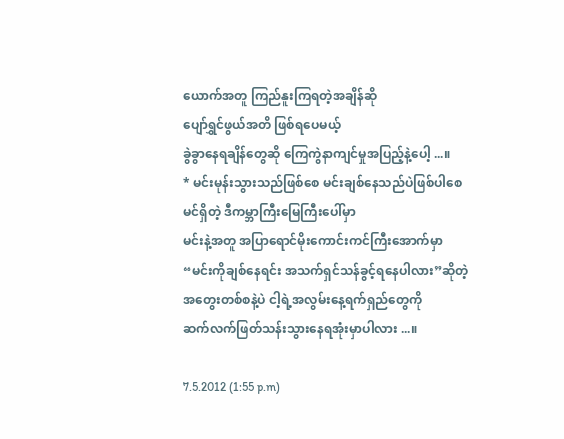ယောက်အတူ ကြည်နူးကြရတဲ့အချိန်ဆို
ပျော်ရွှင်ဖွယ်အတိ ဖြစ်ရပေမယ့်
ခွဲခွာနေရချိန်တွေဆို ကြေကွဲနာကျင်မှုအပြည့်နဲ့ပေါ့ ...။
* မင်းမုန်းသွားသည်ဖြစ်စေ မင်းချစ်နေသည်ပဲဖြစ်ပါစေ
မင်ရှိတဲ့ ဒီကမ္ဘာကြီးမြေကြီးပေါ်မှာ
မင်းနဲ့အတူ အပြာရောင်မိုးကောင်းကင်ကြီးအောက်မှာ
“မင်းကိုချစ်နေရင်း အသက်ရှင်သန်ခွင့်ရနေပါလား”ဆိုတဲ့
အတွေးတစ်စနဲ့ပဲ ငါ့ရဲ့အလွမ်းနေ့ရက်ရှည်တွေကို
ဆက်လက်ဖြတ်သန်းသွားနေရအုံးမှာပါလား ...။

7.5.2012 (1:55 p.m)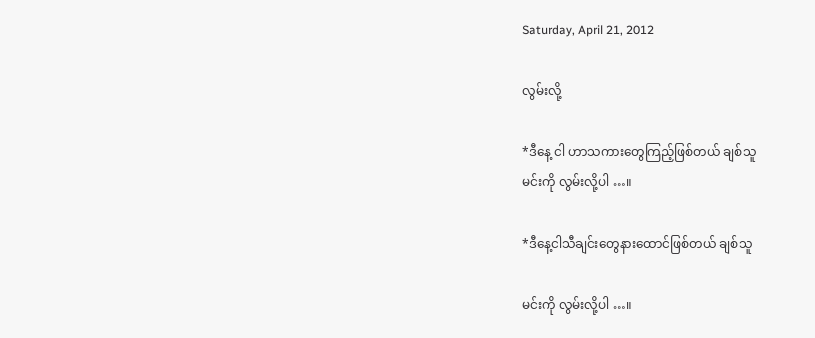Saturday, April 21, 2012

လွမ်းလို့

*ဒီနေ့ ငါ ဟာသကားတွေကြည့်ဖြစ်တယ် ချစ်သူ
မင်းကို လွမ်းလို့ပါ …။

*ဒီနေ့ငါသီချင်းတွေနားထောင်ဖြစ်တယ် ချစ်သူ

မင်းကို လွမ်းလို့ပါ …။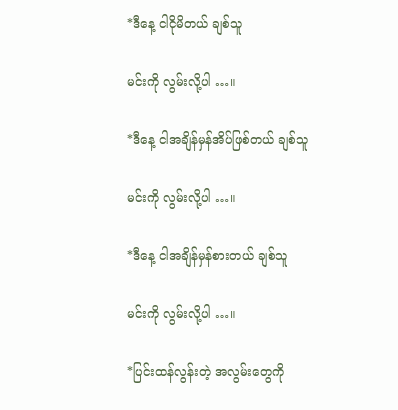*ဒီနေ့ ငါငိုမိတယ် ချစ်သူ

မင်းကို လွမ်းလို့ပါ …။

*ဒီနေ့ ငါအချိန်မှန်အိပ်ဖြစ်တယ် ချစ်သူ

မင်းကို လွမ်းလို့ပါ …။

*ဒီနေ့ ငါအချိန်မှန်စားတယ် ချစ်သူ

မင်းကို လွမ်းလို့ပါ …။

*ပြင်းထန်လွန်းတဲ့ အလွမ်းတွေကို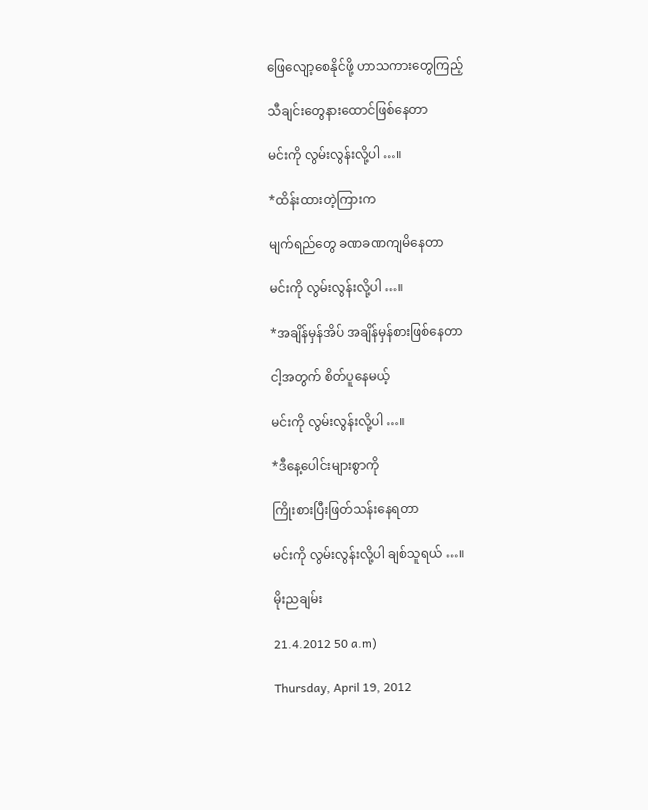ဖြေလျော့စေနိုင်ဖို့ ဟာသကားတွေကြည့်

သီချင်းတွေနားထောင်ဖြစ်နေတာ

မင်းကို လွမ်းလွန်းလို့ပါ …။

*ထိန်းထားတဲ့ကြားက

မျက်ရည်တွေ ခဏခဏကျမိနေတာ

မင်းကို လွမ်းလွန်းလို့ပါ …။

*အချိန်မှန်အိပ် အချိန်မှန်စားဖြစ်နေတာ

ငါ့အတွက် စိတ်ပူနေမယ့်

မင်းကို လွမ်းလွန်းလို့ပါ …။

*ဒီနေ့ပေါင်းများစွာကို

ကြိုးစားပြီးဖြတ်သန်းနေရတာ

မင်းကို လွမ်းလွန်းလို့ပါ ချစ်သူရယ် …။

မိုးညချမ်း

21.4.2012 50 a.m)

Thursday, April 19, 2012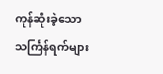ကုန်ဆုံးခဲ့သော သင်္ကြန်ရက်များ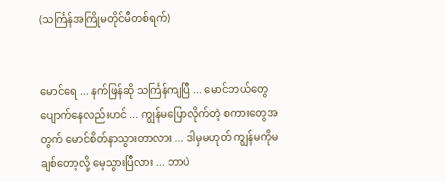(သင်္ကြန်အကြိုမတိုင်မီတစ်ရက်)


မောင်ရေ ... နက်ဖြန်ဆို သင်္ကြန်ကျပြီ ... မောင်ဘယ်တွေပျောက်နေလည်းဟင် ... ကျွန်မပြောလိုက်တဲ့ စကားတွေအတွက် မောင်စိတ်နာသွားတာလား ... ဒါမှမဟုတ် ကျွန်မကိုမချစ်တော့လို့ မေ့သွားပြီလား ... ဘာပဲ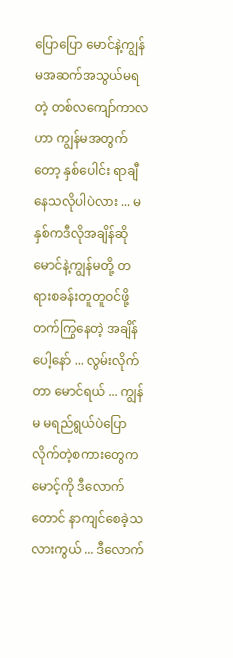ပြောပြော မောင်နဲ့ကျွန်မအဆက်အသွယ်မရတဲ့ တစ်လကျော်ကာလဟာ ကျွန်မအတွက်တော့ နှစ်ပေါင်း ရာချီနေသလိုပါပဲလား ... မနှစ်ကဒီလိုအချိန်ဆို မောင်နဲ့ကျွန်မတို့ တရားစခန်းတူတူဝင်ဖို့ တက်ကြွနေတဲ့ အချိန်ပေါ့နော် ... လွမ်းလိုက်တာ မောင်ရယ် ... ကျွန်မ မရည်ရွယ်ပဲပြောလိုက်တဲ့စကားတွေက မောင့်ကို ဒီလောက်တောင် နာကျင်စေခဲ့သလားကွယ် ... ဒီလောက်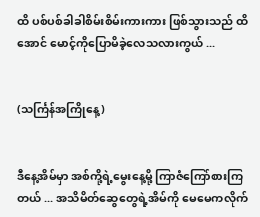ထိ ပစ်ပစ်ခါခါစိမ်းစိမ်းကားကား ဖြစ်သွားသည် ထိအောင် မောင့်ကိုပြောမိခဲ့လေသလားကွယ် ...


(သင်္ကြန်အကြိုနေ့)


ဒီနေ့အိမ်မှာ အစ်ကို့ရဲ့မွေးနေ့မို့ ကြာဇံကြော်စားကြတယ် ... အသိမိတ်ဆွေတွေရဲ့အိမ်ကို မေမေကလိုက်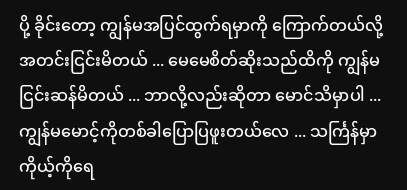ပို့ ခိုင်းတော့ ကျွန်မအပြင်ထွက်ရမှာကို ကြောက်တယ်လို့ အတင်းငြင်းမိတယ် ... မေမေစိတ်ဆိုးသည်ထိကို ကျွန်မငြင်းဆန်မိတယ် ... ဘာလို့လည်းဆိုတာ မောင်သိမှာပါ ... ကျွန်မမောင့်ကိုတစ်ခါပြောပြဖူးတယ်လေ ... သင်္ကြန်မှာကိုယ့်ကိုရေ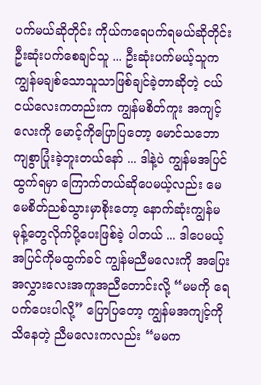ပက်မယ်ဆိုတိုင်း ကိုယ်ကရေပက်ရမယ်ဆိုတိုင်း ဦးဆုံးပက်စေချင်သူ ... ဦးဆုံးပက်မယ့်သူက ကျွန်မချစ်သောသူသာဖြစ်ချင်ခဲ့တာဆိုတဲ့ ငယ်ငယ်လေးကတည်းက ကျွန်မစိတ်ကူး အကျင့်လေးကို မောင့်ကိုပြောပြတော့ မောင်သဘောကျစွာပြုံးခဲ့ဘူးတယ်နော် ... ဒါနဲ့ပဲ ကျွန်မအပြင်ထွက်ရမှာ ကြောက်တယ်ဆိုပေမယ့်လည်း မေမေစိတ်ညစ်သွားမှာစိုးတော့ နောက်ဆုံးကျွန်မမုန့်တွေလိုက်ပို့ပေးဖြစ်ခဲ့ ပါတယ် ... ဒါပေမယ့်အပြင်ကိုမထွက်ခင် ကျွန်မညီမလေးကို အပြေးအလွှားလေးအကူအညီတောင်းလို့ “မမကို ရေပက်ပေးပါလို့” ပြောပြတော့ ကျွန်မအကျင့်ကိုသိနေတဲ့ ညီမလေးကလည်း “မမက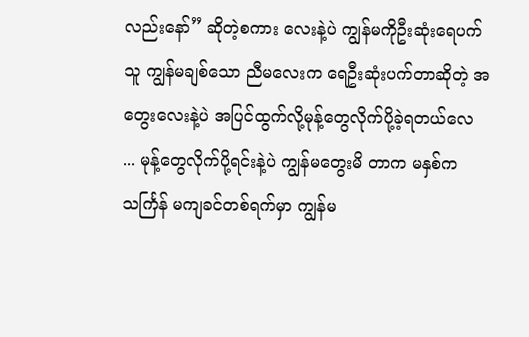လည်းနော်” ဆိုတဲ့စကား လေးနဲ့ပဲ ကျွန်မကိုဦးဆုံးရေပက်သူ ကျွန်မချစ်သော ညီမလေးက ရေဦးဆုံးပက်တာဆိုတဲ့ အတွေးလေးနဲ့ပဲ အပြင်ထွက်လို့မုန့်တွေလိုက်ပို့ခဲ့ရတယ်လေ ... မုန့်တွေလိုက်ပို့ရင်းနဲ့ပဲ ကျွန်မတွေးမိ တာက မနှစ်ကသင်္ကြန် မကျခင်တစ်ရက်မှာ ကျွန်မ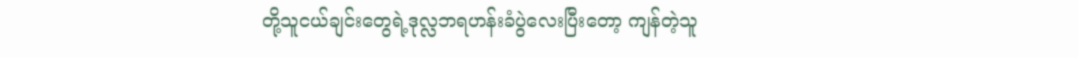တို့သူငယ်ချင်းတွေရဲ့ဒုလ္လဘရဟန်းခံပွဲလေးပြီးတော့ ကျန်တဲ့သူ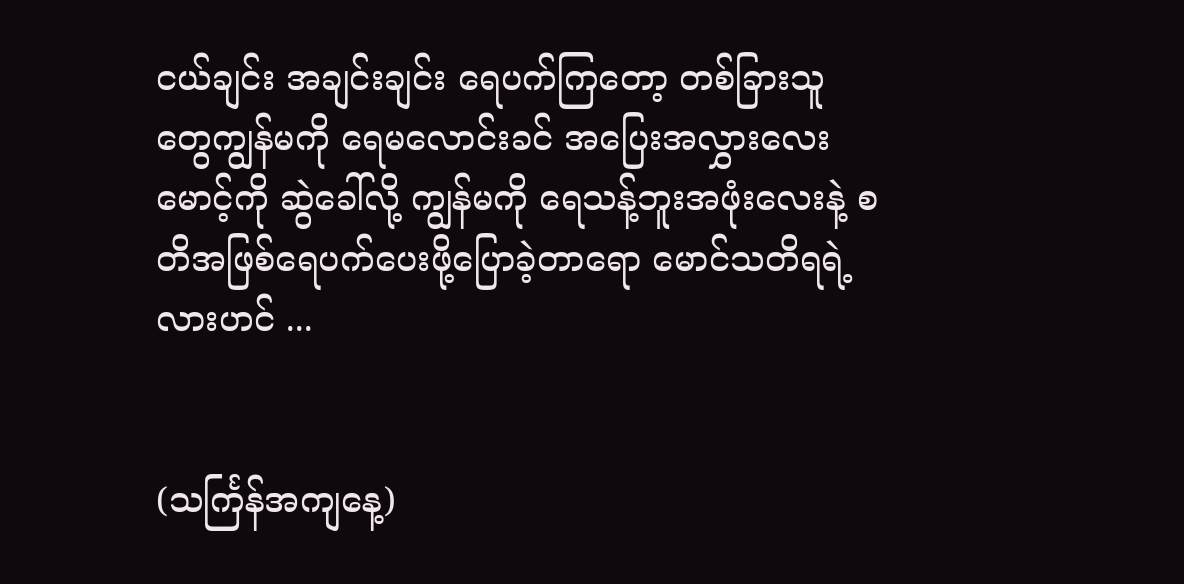ငယ်ချင်း အချင်းချင်း ရေပက်ကြတော့ တစ်ခြားသူတွေကျွန်မကို ရေမလောင်းခင် အပြေးအလွှားလေးမောင့်ကို ဆွဲခေါ်လို့ ကျွန်မကို ရေသန့်ဘူးအဖုံးလေးနဲ့ စတိအဖြစ်ရေပက်ပေးဖို့ပြောခဲ့တာရော မောင်သတိရရဲ့လားဟင် ...


(သင်္ကြန်အကျနေ့)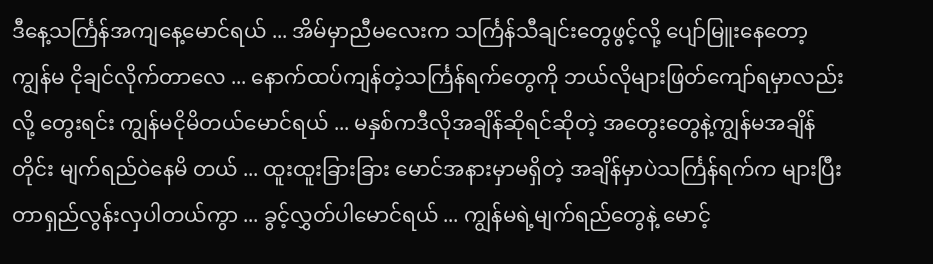ဒီနေ့သင်္ကြန်အကျနေ့မောင်ရယ် ... အိမ်မှာညီမလေးက သင်္ကြန်သီချင်းတွေဖွင့်လို့ ပျော်မြူးနေတော့ ကျွန်မ ငိုချင်လိုက်တာလေ ... နောက်ထပ်ကျန်တဲ့သင်္ကြန်ရက်တွေကို ဘယ်လိုများဖြတ်ကျော်ရမှာလည်းလို့ တွေးရင်း ကျွန်မငိုမိတယ်မောင်ရယ် ... မနှစ်ကဒီလိုအချိန်ဆိုရင်ဆိုတဲ့ အတွေးတွေနဲ့ကျွန်မအချိန်တိုင်း မျက်ရည်ဝဲနေမိ တယ် ... ထူးထူးခြားခြား မောင်အနားမှာမရှိတဲ့ အချိန်မှာပဲသင်္ကြန်ရက်က များပြီး တာရှည်လွန်းလှပါတယ်ကွာ ... ခွင့်လွှတ်ပါမောင်ရယ် ... ကျွန်မရဲ့မျက်ရည်တွေနဲ့ မောင့်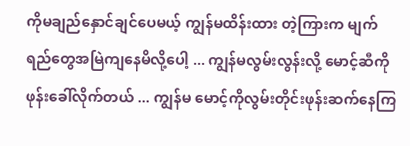ကိုမချည်နှောင်ချင်ပေမယ့် ကျွန်မထိန်းထား တဲ့ကြားက မျက်ရည်တွေအမြဲကျနေမိလို့ပေါ့ ... ကျွန်မလွမ်းလွန်းလို့ မောင့်ဆီကိုဖုန်းခေါ်လိုက်တယ် ... ကျွန်မ မောင့်ကိုလွမ်းတိုင်းဖုန်းဆက်နေကြ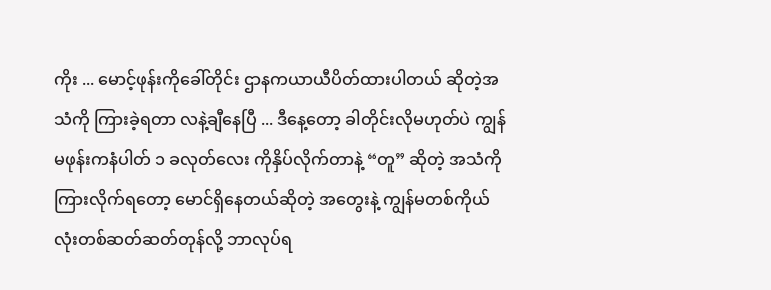ကိုး ... မောင့်ဖုန်းကိုခေါ်တိုင်း ဌာနကယာယီပိတ်ထားပါတယ် ဆိုတဲ့အသံကို ကြားခဲ့ရတာ လနဲ့ချီနေပြီ ... ဒီနေ့တော့ ခါတိုင်းလိုမဟုတ်ပဲ ကျွန်မဖုန်းကနံပါတ် ၁ ခလုတ်လေး ကိုနှိပ်လိုက်တာနဲ့ “တူ” ဆိုတဲ့ အသံကိုကြားလိုက်ရတော့ မောင်ရှိနေတယ်ဆိုတဲ့ အတွေးနဲ့ ကျွန်မတစ်ကိုယ် လုံးတစ်ဆတ်ဆတ်တုန်လို့ ဘာလုပ်ရ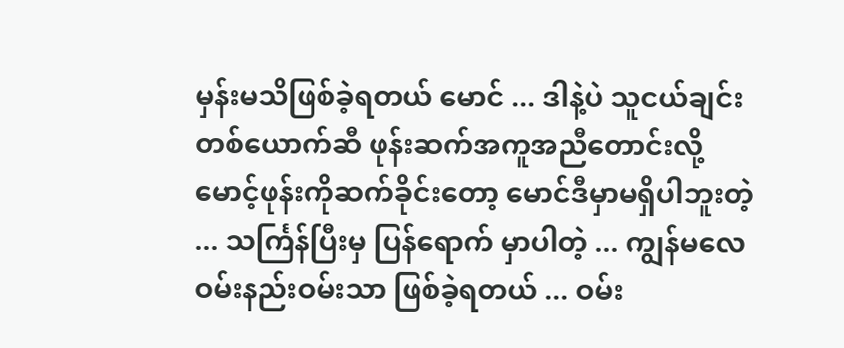မှန်းမသိဖြစ်ခဲ့ရတယ် မောင် ... ဒါနဲ့ပဲ သူငယ်ချင်းတစ်ယောက်ဆီ ဖုန်းဆက်အကူအညီတောင်းလို့ မောင့်ဖုန်းကိုဆက်ခိုင်းတော့ မောင်ဒီမှာမရှိပါဘူးတဲ့ ... သင်္ကြန်ပြီးမှ ပြန်ရောက် မှာပါတဲ့ ... ကျွန်မလေဝမ်းနည်းဝမ်းသာ ဖြစ်ခဲ့ရတယ် ... ဝမ်း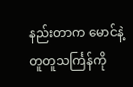နည်းတာက မောင်နဲ့တူတူသင်္ကြန်ကို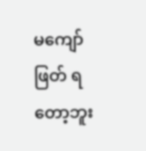မကျော်ဖြတ် ရတော့ဘူး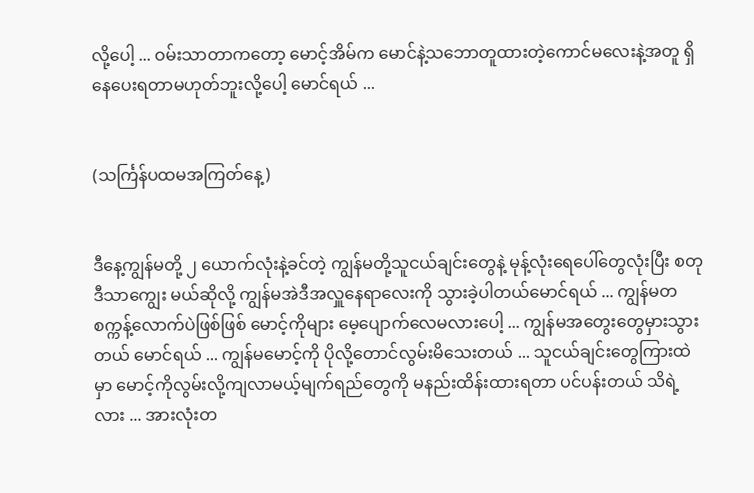လို့ပေါ့ ... ဝမ်းသာတာကတော့ မောင့်အိမ်က မောင်နဲ့သဘောတူထားတဲ့ကောင်မလေးနဲ့အတူ ရှိနေပေးရတာမဟုတ်ဘူးလို့ပေါ့ မောင်ရယ် ...


(သင်္ကြန်ပထမအကြတ်နေ့)


ဒီနေ့ကျွန်မတို့ ၂ ယောက်လုံးနဲ့ခင်တဲ့ ကျွန်မတို့သူငယ်ချင်းတွေနဲ့ မုန့်လုံးရေပေါ်တွေလုံးပြီး စတုဒီသာကျွေး မယ်ဆိုလို့ ကျွန်မအဲဒီအလှူနေရာလေးကို သွားခဲ့ပါတယ်မောင်ရယ် ... ကျွန်မတစက္ကန့်လောက်ပဲဖြစ်ဖြစ် မောင့်ကိုများ မေ့ပျောက်လေမလားပေါ့ ... ကျွန်မအတွေးတွေမှားသွားတယ် မောင်ရယ် ... ကျွန်မမောင့်ကို ပိုလို့တောင်လွမ်းမိသေးတယ် ... သူငယ်ချင်းတွေကြားထဲမှာ မောင့်ကိုလွမ်းလို့ကျလာမယ့်မျက်ရည်တွေကို မနည်းထိန်းထားရတာ ပင်ပန်းတယ် သိရဲ့လား ... အားလုံးတ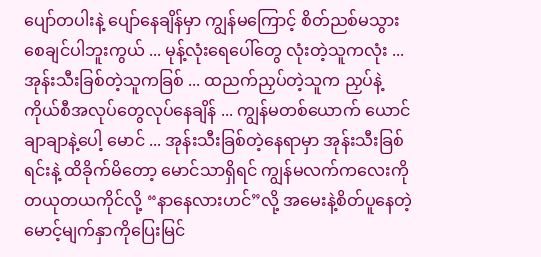ပျော်တပါးနဲ့ ပျော်နေချိန်မှာ ကျွန်မကြောင့် စိတ်ညစ်မသွားစေချင်ပါဘူးကွယ် ... မုန့်လုံးရေပေါ်တွေ လုံးတဲ့သူကလုံး ... အုန်းသီးခြစ်တဲ့သူကခြစ် ... ထညက်ညှပ်တဲ့သူက ညှပ်နဲ့ ကိုယ်စီအလုပ်တွေလုပ်နေချိန် ... ကျွန်မတစ်ယောက် ယောင်ချာချာနဲ့ပေါ့ မောင် ... အုန်းသီးခြစ်တဲ့နေရာမှာ အုန်းသီးခြစ်ရင်းနဲ့ ထိခိုက်မိတော့ မောင်သာရှိရင် ကျွန်မလက်ကလေးကို တယုတယကိုင်လို့ “နာနေလားဟင်”လို့ အမေးနဲ့စိတ်ပူနေတဲ့ မောင့်မျက်နှာကိုပြေးမြင်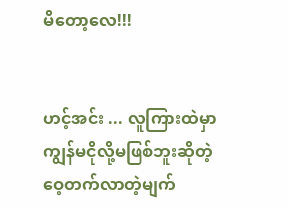မိတော့လေ!!!


ဟင့်အင်း ... လူကြားထဲမှာကျွန်မငိုလို့မဖြစ်ဘူးဆိုတဲ့ ဝေ့တက်လာတဲ့မျက်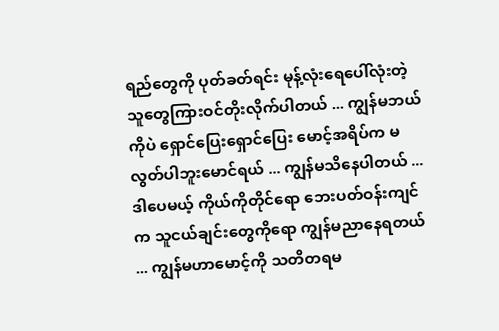ရည်တွေကို ပုတ်ခတ်ရင်း မုန့်လုံးရေပေါ်လုံးတဲ့ သူတွေကြားဝင်တိုးလိုက်ပါတယ် ... ကျွန်မဘယ်ကိုပဲ ရှောင်ပြေးရှောင်ပြေး မောင့်အရိပ်က မလွတ်ပါဘူးမောင်ရယ် ... ကျွန်မသိနေပါတယ် ... ဒါပေမယ့် ကိုယ်ကိုတိုင်ရော ဘေးပတ်ဝန်းကျင်က သူငယ်ချင်းတွေကိုရော ကျွန်မညာနေရတယ် ... ကျွန်မဟာမောင့်ကို သတိတရမ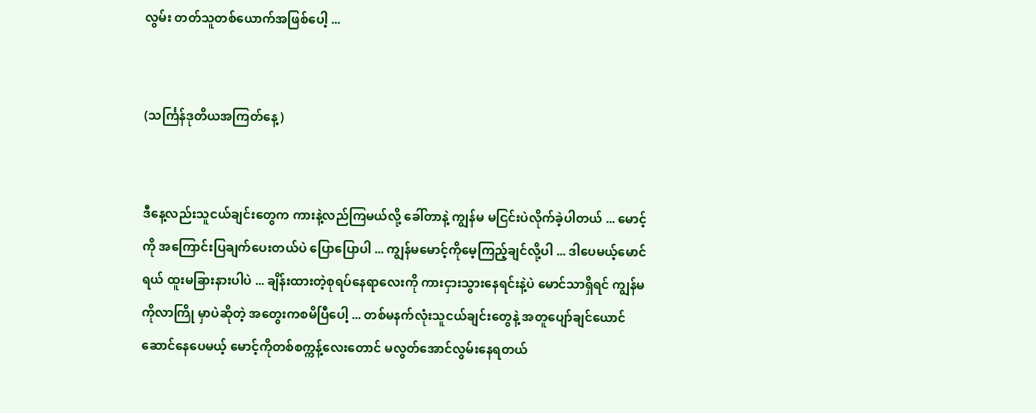လွမ်း တတ်သူတစ်ယောက်အဖြစ်ပေါ့ ...


(သင်္ကြန်ဒုတိယအကြတ်နေ့)


ဒီနေ့လည်းသူငယ်ချင်းတွေက ကားနဲ့လည်ကြမယ်လို့ ခေါ်တာနဲ့ ကျွန်မ မငြင်းပဲလိုက်ခဲ့ပါတယ် ... မောင့်ကို အကြောင်းပြချက်ပေးတယ်ပဲ ပြောပြောပါ ... ကျွန်မမောင့်ကိုမေ့ကြည့်ချင်လို့ပါ ... ဒါပေမယ့်မောင်ရယ် ထူးမခြားနားပါပဲ ... ချိန်းထားတဲ့စုရပ်နေရာလေးကို ကားငှားသွားနေရင်းနဲ့ပဲ မောင်သာရှိရင် ကျွန်မကိုလာကြို မှာပဲဆိုတဲ့ အတွေးကစမိပြီပေါ့ ... တစ်မနက်လုံးသူငယ်ချင်းတွေနဲ့ အတူပျော်ချင်ယောင်ဆောင်နေပေမယ့် မောင့်ကိုတစ်စက္ကန့်လေးတောင် မလွတ်အောင်လွမ်းနေရတယ်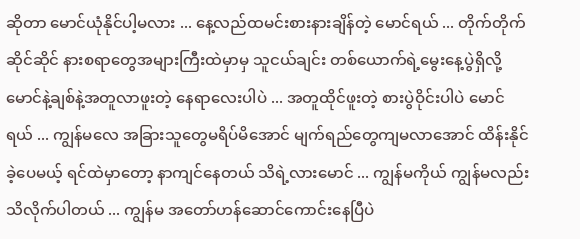ဆိုတာ မောင်ယုံနိုင်ပါ့မလား ... နေ့လည်ထမင်းစားနားချိန်တဲ့ မောင်ရယ် ... တိုက်တိုက်ဆိုင်ဆိုင် နားစရာတွေအများကြီးထဲမှာမှ သူငယ်ချင်း တစ်ယောက်ရဲ့မွေးနေ့ပွဲရှိလို့ မောင်နဲ့ချစ်နဲ့အတူလာဖူးတဲ့ နေရာလေးပါပဲ ... အတူထိုင်ဖူးတဲ့ စားပွဲဝိုင်းပါပဲ မောင်ရယ် ... ကျွန်မလေ အခြားသူတွေမရိပ်မိအောင် မျက်ရည်တွေကျမလာအောင် ထိန်းနိုင်ခဲ့ပေမယ့် ရင်ထဲမှာတော့ နာကျင်နေတယ် သိရဲ့လားမောင် ... ကျွန်မကိုယ် ကျွန်မလည်း သိလိုက်ပါတယ် ... ကျွန်မ အတော်ဟန်ဆောင်ကောင်းနေပြီပဲ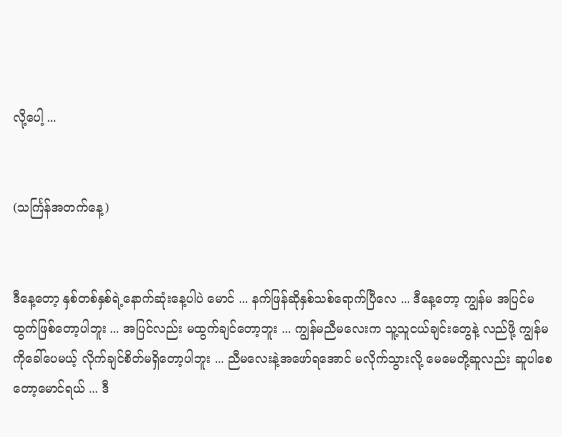လို့ပေါ့ ...


(သင်္ကြန်အတက်နေ့)


ဒီနေ့တော့ နှစ်တစ်နှစ်ရဲ့နောက်ဆုံးနေ့ပါပဲ မောင် ... နက်ဖြန်ဆိုနှစ်သစ်ရောက်ပြီလေ ... ဒီနေ့တော့ ကျွန်မ အပြင်မထွက်ဖြစ်တော့ပါဘူး ... အပြင်လည်း မထွက်ချင်တော့ဘူး ... ကျွန်မညီမလေးက သူ့သူငယ်ချင်းတွေနဲ့ လည်ဖို့ ကျွန်မကိုခေါ်ပေမယ့် လိုက်ချင်စိတ်မရှိတော့ပါဘူး ... ညီမလေးနဲ့အဖော်ရအောင် မလိုက်သွားလို့ မေမေတို့ဆူလည်း ဆူပါစေတော့မောင်ရယ် ... ဒီ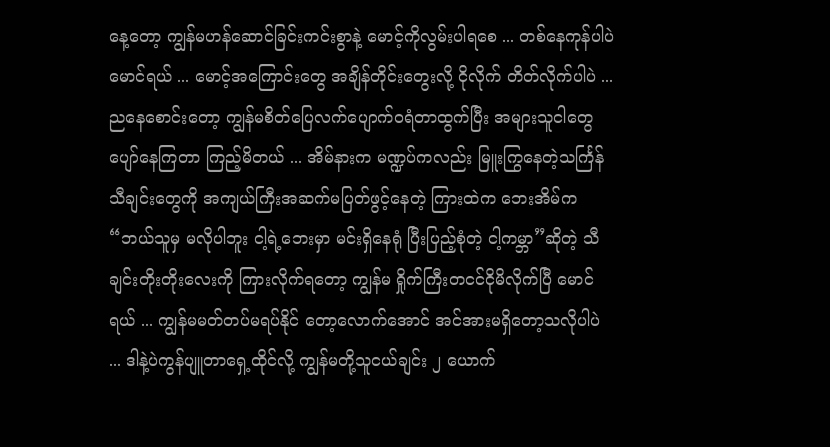နေ့တော့ ကျွန်မဟန်ဆောင်ခြင်းကင်းစွာနဲ့ မောင့်ကိုလွမ်းပါရစေ ... တစ်နေကုန်ပါပဲ မောင်ရယ် ... မောင့်အကြောင်းတွေ အချိန်တိုင်းတွေးလို့ ငိုလိုက် တိတ်လိုက်ပါပဲ ... ညနေစောင်းတော့ ကျွန်မစိတ်ပြေလက်ပျောက်ဝရံတာထွက်ပြီး အများသူငါတွေ ပျော်နေကြတာ ကြည့်မိတယ် ... အိမ်နားက မဏ္ဍပ်ကလည်း မြူးကြွနေတဲ့သင်္ကြန်သီချင်းတွေကို အကျယ်ကြီးအဆက်မပြတ်ဖွင့်နေတဲ့ ကြားထဲက ဘေးအိမ်က “ဘယ်သူမှ မလိုပါဘူး ငါ့ရဲ့ဘေးမှာ မင်းရှိနေရုံ ပြီးပြည့်စုံတဲ့ ငါ့ကမ္ဘာ”ဆိုတဲ့ သီချင်းတိုးတိုးလေးကို ကြားလိုက်ရတော့ ကျွန်မ ရှိုက်ကြီးတငင်ငိုမိလိုက်ပြီ မောင်ရယ် ... ကျွန်မမတ်တပ်မရပ်နိုင် တော့လောက်အောင် အင်အားမရှိတော့သလိုပါပဲ ... ဒါနဲ့ပဲကွန်ပျူတာရှေ့ထိုင်လို့ ကျွန်မတို့သူငယ်ချင်း ၂ ယောက်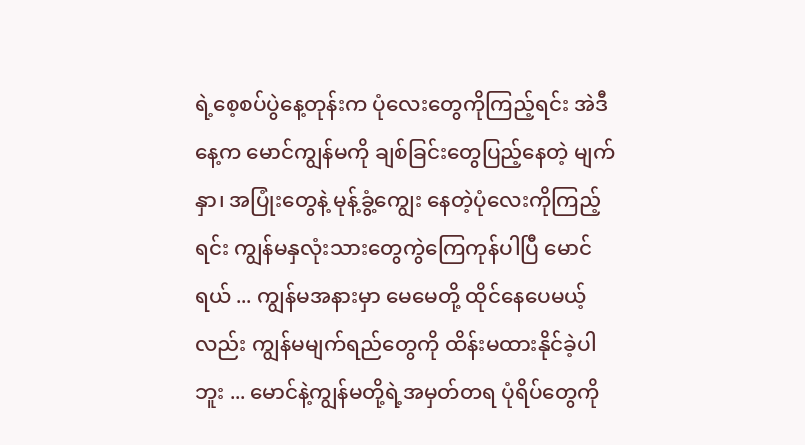ရဲ့စေ့စပ်ပွဲနေ့တုန်းက ပုံလေးတွေကိုကြည့်ရင်း အဲဒီနေ့က မောင်ကျွန်မကို ချစ်ခြင်းတွေပြည့်နေတဲ့ မျက်နှာ၊ အပြုံးတွေနဲ့ မုန့်ခွံ့ကျွေး နေတဲ့ပုံလေးကိုကြည့်ရင်း ကျွန်မနှလုံးသားတွေကွဲကြေကုန်ပါပြီ မောင်ရယ် ... ကျွန်မအနားမှာ မေမေတို့ ထိုင်နေပေမယ့်လည်း ကျွန်မမျက်ရည်တွေကို ထိန်းမထားနိုင်ခဲ့ပါဘူး ... မောင်နဲ့ကျွန်မတို့ရဲ့အမှတ်တရ ပုံရိပ်တွေကို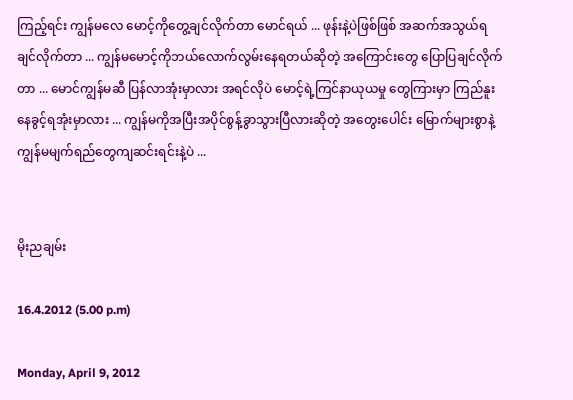ကြည့်ရင်း ကျွန်မလေ မောင့်ကိုတွေ့ချင်လိုက်တာ မောင်ရယ် ... ဖုန်းနဲ့ပဲဖြစ်ဖြစ် အဆက်အသွယ်ရချင်လိုက်တာ ... ကျွန်မမောင့်ကိုဘယ်လောက်လွမ်းနေရတယ်ဆိုတဲ့ အကြောင်းတွေ ပြောပြချင်လိုက်တာ ... မောင်ကျွန်မဆီ ပြန်လာအုံးမှာလား အရင်လိုပဲ မောင့်ရဲ့ကြင်နာယုယမှု တွေကြားမှာ ကြည်နူးနေခွင့်ရအုံးမှာလား ... ကျွန်မကိုအပြီးအပိုင်စွန့်ခွာသွားပြီလားဆိုတဲ့ အတွေးပေါင်း မြောက်များစွာနဲ့ ကျွန်မမျက်ရည်တွေကျဆင်းရင်းနဲ့ပဲ ...


မိုးညချမ်း

16.4.2012 (5.00 p.m)

Monday, April 9, 2012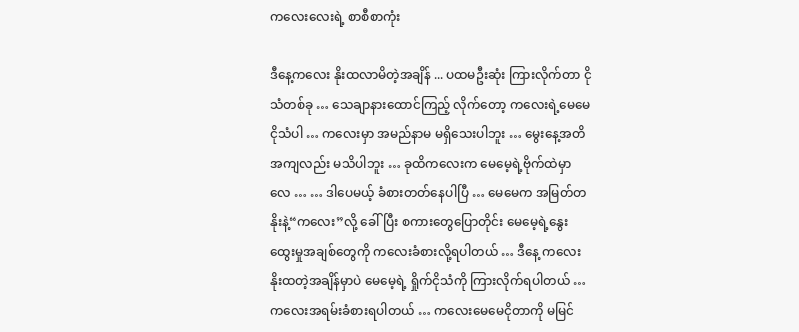ကလေးလေးရဲ့ စာစီစာကုံး

ဒီနေ့ကလေး နိုးထလာမိတဲ့အချိန် ... ပထမဦးဆုံး ကြားလိုက်တာ ငိုသံတစ်ခု … သေချာနားထောင်ကြည့် လိုက်တော့ ကလေးရဲ့မေမေငိုသံပါ … ကလေးမှာ အမည်နာမ မရှိသေးပါဘူး … မွေးနေ့အတိအကျလည်း မသိပါဘူး … ခုထိကလေးက မေမေ့ရဲ့ဗိုက်ထဲမှာလေ … … ဒါပေမယ့် ခံစားတတ်နေပါပြီ … မေမေက အမြတ်တနိုးနဲ့“ကလေး”လို့ ခေါ်ပြီး စကားတွေပြောတိုင်း မေမေ့ရဲ့နွေးထွေးမှုအချစ်တွေကို ကလေးခံစားလို့ရပါတယ် … ဒီနေ့ ကလေးနိုးထတဲ့အချိန်မှာပဲ မေမေ့ရဲ့ ရှိုက်ငိုသံကို ကြားလိုက်ရပါတယ် … ကလေးအရမ်းခံစားရပါတယ် … ကလေးမေမေငိုတာကို မမြင်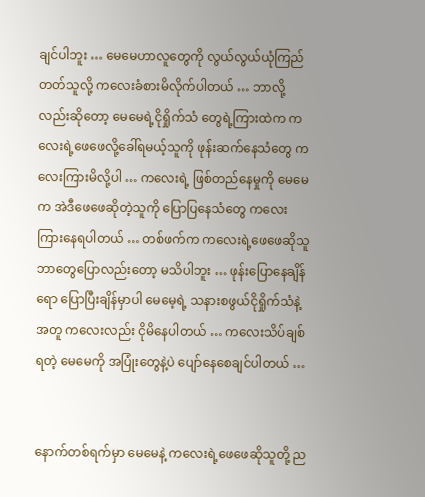ချင်ပါဘူး … မေမေဟာလူတွေကို လွယ်လွယ်ယုံကြည်တတ်သူလို့ ကလေးခံစားမိလိုက်ပါတယ် … ဘာလို့လည်းဆိုတော့ မေမေရဲ့ငိုရှိုက်သံ တွေရဲ့ကြားထဲက ကလေးရဲ့ဖေဖေလို့ခေါ်ရမယ့်သူကို ဖုန်းဆက်နေသံတွေ ကလေးကြားမိလို့ပါ … ကလေးရဲ့ ဖြစ်တည်နေမှုကို မေမေက အဲဒီဖေဖေဆိုတဲ့သူကို ပြောပြနေသံတွေ ကလေးကြားနေရပါတယ် … တစ်ဖက်က ကလေးရဲ့ဖေဖေဆိုသူ ဘာတွေပြောလည်းတော့ မသိပါဘူး … ဖုန်းပြောနေချိန်ရော ပြောပြီးချိန်မှာပါ မေမေ့ရဲ့ သနားစဖွယ်ငိုရှိုက်သံနဲ့အတူ ကလေးလည်း ငိုမိနေပါတယ် … ကလေးသိပ်ချစ်ရတဲ့ မေမေကို အပြုံးတွေနဲ့ပဲ ပျော်နေစေချင်ပါတယ် …


နောက်တစ်ရက်မှာ မေမေနဲ့ ကလေးရဲ့ဖေဖေဆိုသူတို့ ည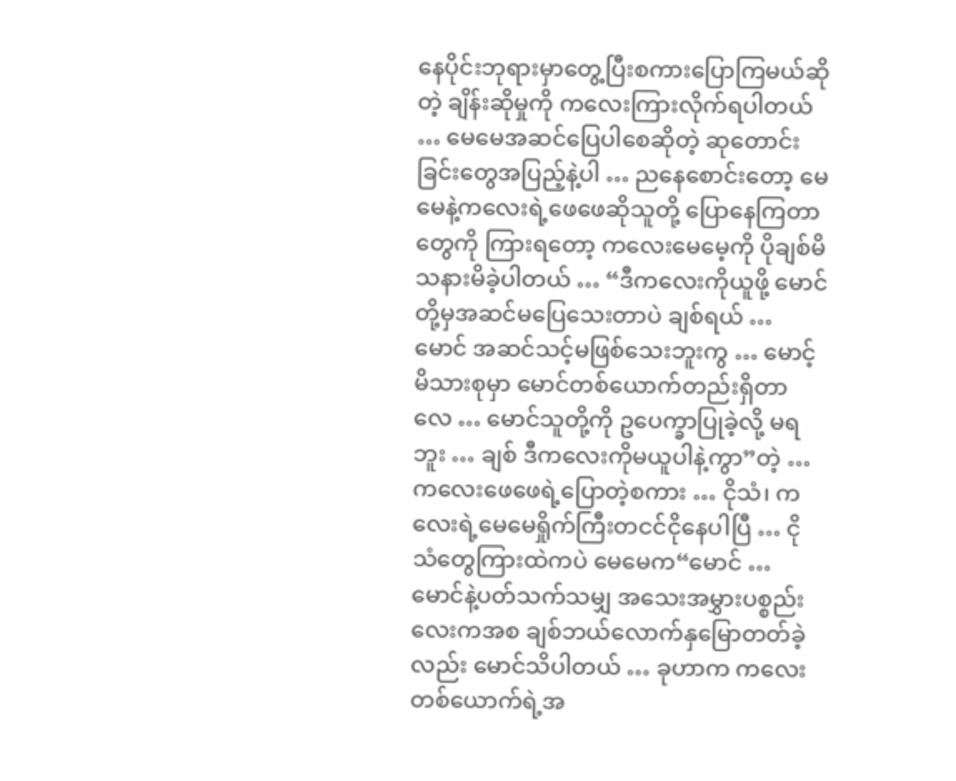နေပိုင်းဘုရားမှာတွေ့ပြီးစကားပြောကြမယ်ဆိုတဲ့ ချိန်းဆိုမှုကို ကလေးကြားလိုက်ရပါတယ် … မေမေအဆင်ပြေပါစေဆိုတဲ့ ဆုတောင်းခြင်းတွေအပြည့်နဲ့ပါ … ညနေစောင်းတော့ မေမေနဲ့ကလေးရဲ့ဖေဖေဆိုသူတို့ ပြောနေကြတာတွေကို ကြားရတော့ ကလေးမေမေ့ကို ပိုချစ်မိသနားမိခဲ့ပါတယ် … “ဒီကလေးကိုယူဖို့ မောင်တို့မှအဆင်မပြေသေးတာပဲ ချစ်ရယ် … မောင် အဆင်သင့်မဖြစ်သေးဘူးကွ … မောင့်မိသားစုမှာ မောင်တစ်ယောက်တည်းရှိတာလေ … မောင်သူတို့ကို ဥပေက္ခာပြုခဲ့လို့ မရဘူး … ချစ် ဒီကလေးကိုမယူပါနဲ့ကွာ”တဲ့ … ကလေးဖေဖေရဲ့ပြောတဲ့စကား … ငိုသံ၊ ကလေးရဲ့မေမေရှိုက်ကြီးတငင်ငိုနေပါပြီ … ငိုသံတွေကြားထဲကပဲ မေမေက“မောင် … မောင်နဲ့ပတ်သက်သမျှ အသေးအမွှားပစ္စည်းလေးကအစ ချစ်ဘယ်လောက်နှမြောတတ်ခဲ့လည်း မောင်သိပါတယ် … ခုဟာက ကလေး တစ်ယောက်ရဲ့အ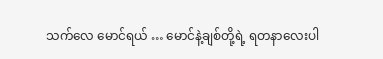သက်လေ မောင်ရယ် … မောင်နဲ့ချစ်တို့ရဲ့ ရတနာလေးပါ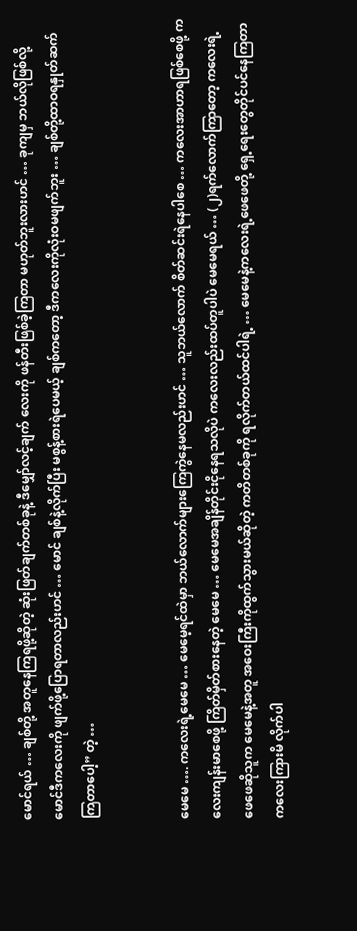မောင်ရယ် … ချစ်တို့ အတူနေကြရဖို့ဆိုတဲ့ ဆုံးဖြတ်ချက်တစ်ခုနဲ့ ဒီမျှော်လင့်ချက် လေးကို ဖန်တီးဖြစ်ခဲ့ကြတာ မဟုတ်ဘူးလားဟင် … ခုကျမှ ဘယ်လိုဖြစ်လို့ မောင်ဒီကလေးကို ဖျက်ဖို့ပြောရတာလည်းဟင် … မောင် ချစ်နဲ့လိုက်ပြီး မစွန့်စားရဲပေမယ့် ချစ်ကတော့ ဒီကလေးကိုလုံးဝမဖျက်ဘူး … ချစ်တို့ထာဝရနှုတ်ဆက်ကြတာပေါ့” တဲ့ …


မေမေ …. ကလေးရဲ့မေမေ … မေမေ့ရင်ထဲမှာ ဘယ်လောက်များကြေကွဲနေမလည်းဟင် … သူဘယ်လောက် စိတ်ဆင်းရဲနေပါစေ … ကလေးအာဟာရဖြစ်စေဖို့ ကလေးကျန်းမာစေဖို့ ကြိတ်မှိတ်စားနေတဲ့ မေမေ … မေမေအချိန်တိုင်းငိုနေရသလိုပဲ ကလေးလည်းထပ်တူပါပဲ မေမေရယ် … (၂)ရက်လောက်ကြာတော့ ကလေးရဲ့ဖေဖေဆိုသူက မေမေနဲ့အတူ အဝေးကြီးကိုထွက်သွားမယ်ဆိုတဲ့ ကတိတစ်ခုကို ရလိုက်တယ်ထင်ပါရဲ့ … မေမေနဲ့ကလေးရဲ့ဖေဖေတို့ ရှေ့ရေးတွေတိုင်ပင်နေကြတာ ကလေးကြားမိ လိုက်ပါ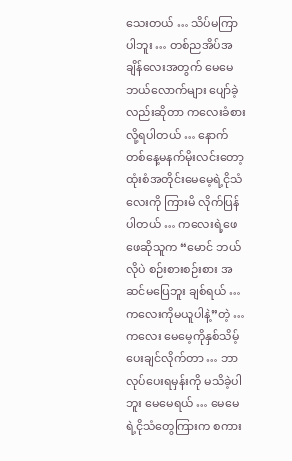သေးတယ် … သိပ်မကြာပါဘူး … တစ်ညအိပ်အချိန်လေးအတွက် မေမေဘယ်လောက်များ ပျော်ခဲ့လည်းဆိုတာ ကလေးခံစားလို့ရပါတယ် … နောက်တစ်နေ့မနက်မိုးလင်းတော့ ထုံးစံအတိုင်းမေမေ့ရဲ့ငိုသံလေးကို ကြားမိ လိုက်ပြန်ပါတယ် … ကလေးရဲ့ဖေဖေဆိုသူက “မောင် ဘယ်လိုပဲ စဉ်းစားစဉ်းစား အဆင်မပြေဘူး ချစ်ရယ် … ကလေးကိုမယူပါနဲ့”တဲ့ … ကလေး မေမေ့ကိုနှစ်သိမ့်ပေးချင်လိုက်တာ … ဘာလုပ်ပေးရမှန်းကို မသိခဲ့ပါဘူး မေမေရယ် … မေမေရဲ့ငိုသံတွေကြားက စကား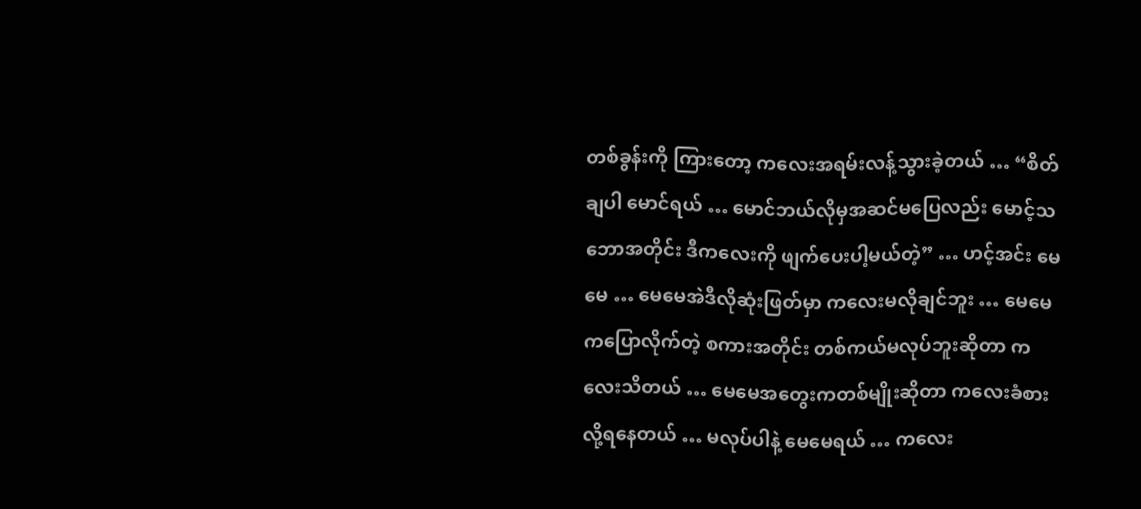တစ်ခွန်းကို ကြားတော့ ကလေးအရမ်းလန့်သွားခဲ့တယ် … “စိတ်ချပါ မောင်ရယ် … မောင်ဘယ်လိုမှအဆင်မပြေလည်း မောင့်သဘောအတိုင်း ဒီကလေးကို ဖျက်ပေးပါ့မယ်တဲ့” … ဟင့်အင်း မေမေ … မေမေအဲဒီလိုဆုံးဖြတ်မှာ ကလေးမလိုချင်ဘူး … မေမေကပြောလိုက်တဲ့ စကားအတိုင်း တစ်ကယ်မလုပ်ဘူးဆိုတာ ကလေးသိတယ် … မေမေအတွေးကတစ်မျိုးဆိုတာ ကလေးခံစား လို့ရနေတယ် … မလုပ်ပါနဲ့ မေမေရယ် … ကလေး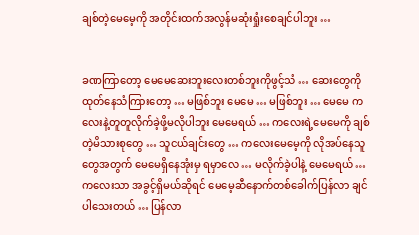ချစ်တဲ့မေမေ့ကို အတိုင်းထက်အလွန်မဆုံးရှုံးစေချင်ပါဘူး …


ခဏကြာတော့ မေမေဆေးဘူးလေးတစ်ဘူးကိုဖွင့်သံ … ဆေးတွေကိုထုတ်နေသံကြားတော့ … မဖြစ်ဘူး မေမေ … မဖြစ်ဘူး … မေမေ ကလေးနဲ့တူတူလိုက်ခဲ့ဖို့မလိုပါဘူး မေမေရယ် … ကလေးရဲ့မေမေကို ချစ်တဲ့မိသားစုတွေ … သူငယ်ချင်းတွေ … ကလေးမေမေ့ကို လိုအပ်နေသူတွေအတွက် မေမေရှိနေအုံးမှ ရမှာလေ … မလိုက်ခဲ့ပါနဲ့ မေမေရယ် … ကလေးသာ အခွင့်ရှိမယ်ဆိုရင် မေမေ့ဆီနောက်တစ်ခေါက်ပြန်လာ ချင်ပါသေးတယ် … ပြန်လာ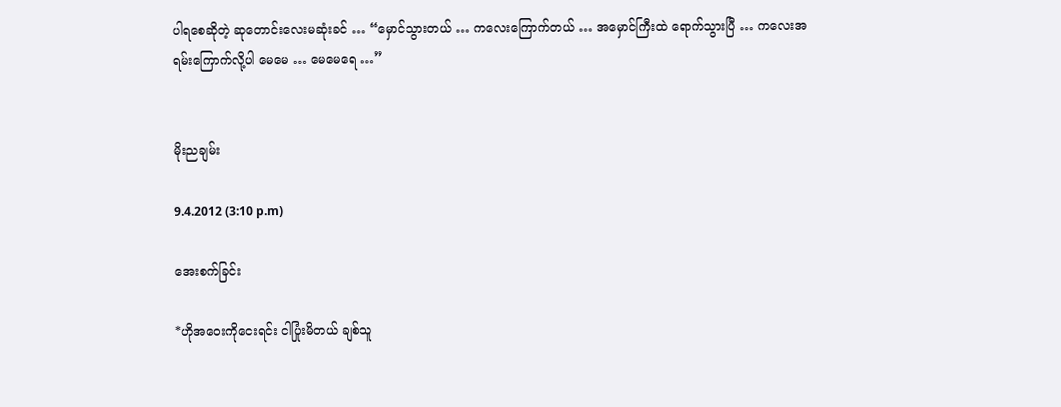ပါရစေဆိုတဲ့ ဆုတောင်းလေးမဆုံးခင် … “မှောင်သွားတယ် … ကလေးကြောက်တယ် … အမှောင်ကြီးထဲ ရောက်သွားပြီ … ကလေးအရမ်းကြောက်လို့ပါ မေမေ … မေမေရေ …”


မိုးညချမ်း

9.4.2012 (3:10 p.m)

အေးစက်ခြင်း

*ဟိုအဝေးကိုငေးရင်း ငါပြုံးမိတယ် ချစ်သူ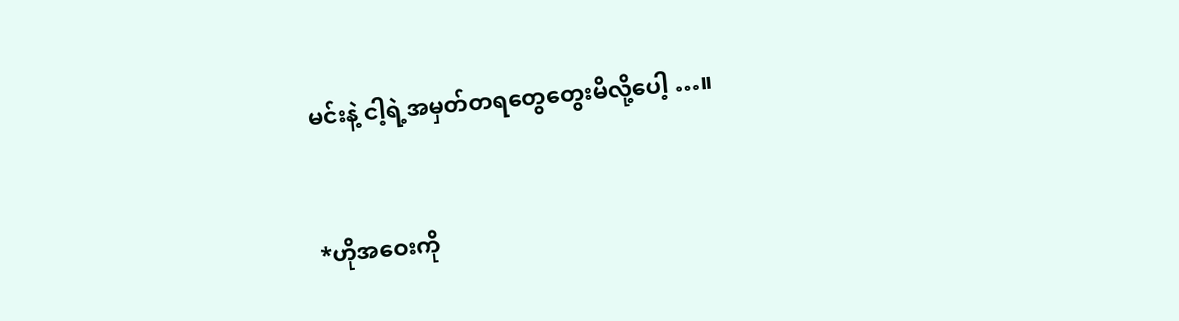မင်းနဲ့ ငါ့ရဲ့အမှတ်တရတွေတွေးမိလို့ပေါ့ …။


*ဟိုအဝေးကို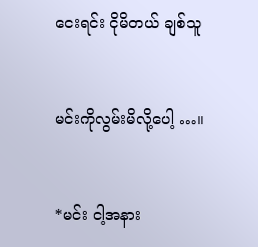ငေးရင်း ငိုမိတယ် ချစ်သူ


မင်းကိုလွမ်းမိလို့ပေါ့ …။


*မင်း ငါ့အနား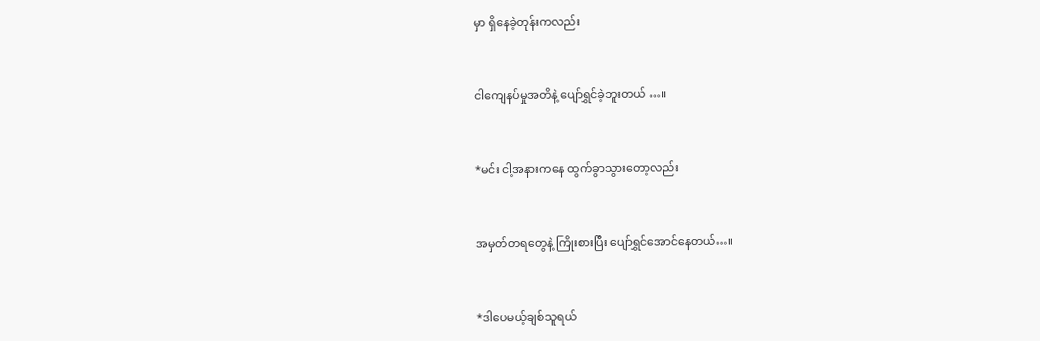မှာ ရှိနေခဲ့တုန်းကလည်း


ငါကျေနပ်မှုအတိနဲ့ ပျော်ရွှင်ခဲ့ဘူးတယ် …။


*မင်း ငါ့အနားကနေ ထွက်ခွာသွားတော့လည်း


အမှတ်တရတွေနဲ့ ကြိုးစားပြီး ပျော်ရွှင်အောင်နေတယ်…။


*ဒါပေမယ့်ချစ်သူရယ်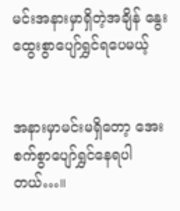မင်းအနားမှာရှိတဲ့အချိန် နွေးထွေးစွာပျော်ရွှင်ရပေမယ့်


အနားမှာမင်းမရှိတော့ အေးစက်စွာပျော်ရွှင်နေရပါတယ်…။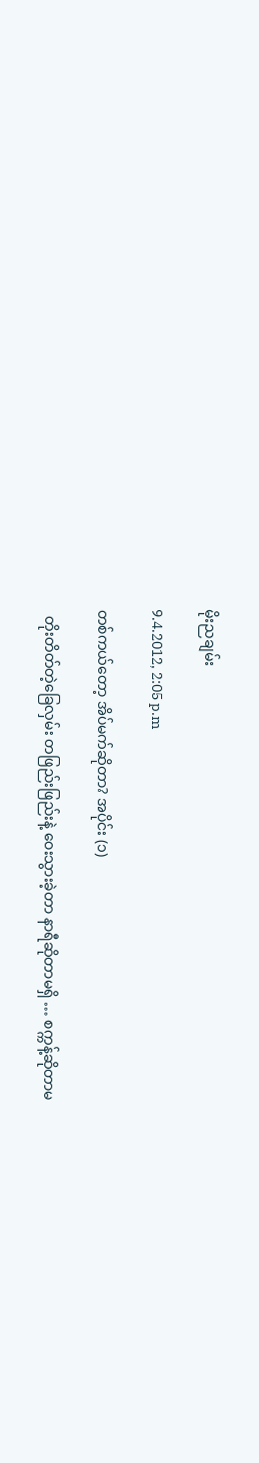မိုးညချမ်း

9.4.2012, 2:05 p.m

တစ်ကယ်တော့ အိပ်မက်ဆိုတာ? အပိုင်း (၁)

  တိုးတိတ်တဲ့ခြေလှမ်း တဖြည်းဖြည်းနဲ့ ဝေးသွားခဲ့တာ နာရီဆိုတာမရှိ … စက္ကန့်ဆိုတာမ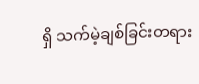ရှိ သက်မဲ့ချစ်ခြင်းတရား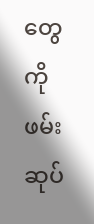တွေကို ဖမ်းဆုပ်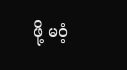ဖို့ မဝံ့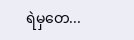ရဲမှတေ...